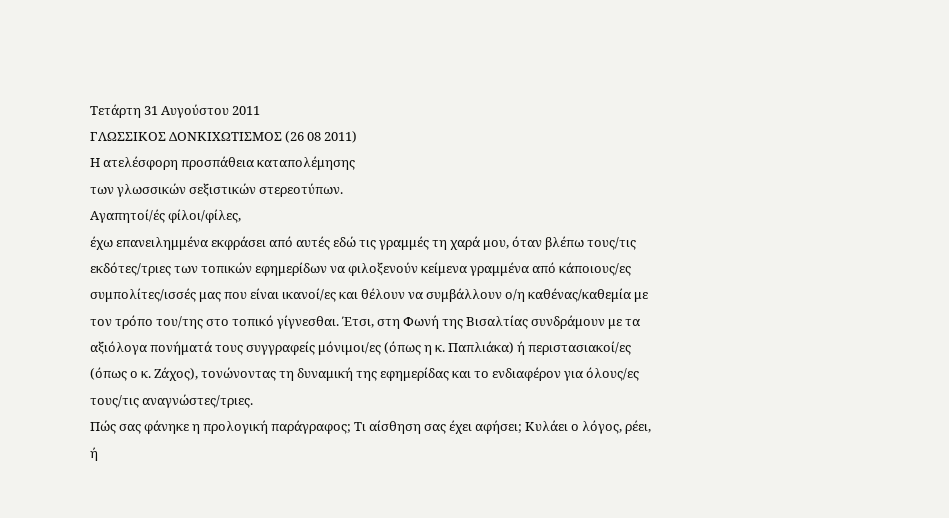Τετάρτη 31 Αυγούστου 2011
ΓΛΩΣΣΙΚΟΣ ΔΟΝΚΙΧΩΤΙΣΜΟΣ (26 08 2011)
Η ατελέσφορη προσπάθεια καταπολέμησης
των γλωσσικών σεξιστικών στερεοτύπων.
Αγαπητοί/ές φίλοι/φίλες,
έχω επανειλημμένα εκφράσει από αυτές εδώ τις γραμμές τη χαρά μου, όταν βλέπω τους/τις εκδότες/τριες των τοπικών εφημερίδων να φιλοξενούν κείμενα γραμμένα από κάποιους/ες συμπολίτες/ισσές μας που είναι ικανοί/ες και θέλουν να συμβάλλουν ο/η καθένας/καθεμία με τον τρόπο του/της στο τοπικό γίγνεσθαι. Έτσι, στη Φωνή της Βισαλτίας συνδράμουν με τα αξιόλογα πονήματά τους συγγραφείς μόνιμοι/ες (όπως η κ. Παπλιάκα) ή περιστασιακοί/ες (όπως ο κ. Ζάχος), τονώνοντας τη δυναμική της εφημερίδας και το ενδιαφέρον για όλους/ες τους/τις αναγνώστες/τριες.
Πώς σας φάνηκε η προλογική παράγραφος; Τι αίσθηση σας έχει αφήσει; Κυλάει ο λόγος, ρέει, ή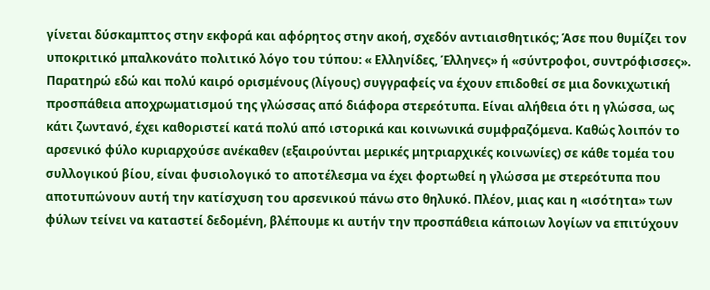γίνεται δύσκαμπτος στην εκφορά και αφόρητος στην ακοή, σχεδόν αντιαισθητικός; Άσε που θυμίζει τον υποκριτικό μπαλκονάτο πολιτικό λόγο του τύπου: « Ελληνίδες, Έλληνες» ή «σύντροφοι, συντρόφισσες».
Παρατηρώ εδώ και πολύ καιρό ορισμένους (λίγους) συγγραφείς να έχουν επιδοθεί σε μια δονκιχωτική προσπάθεια αποχρωματισμού της γλώσσας από διάφορα στερεότυπα. Είναι αλήθεια ότι η γλώσσα, ως κάτι ζωντανό, έχει καθοριστεί κατά πολύ από ιστορικά και κοινωνικά συμφραζόμενα. Καθώς λοιπόν το αρσενικό φύλο κυριαρχούσε ανέκαθεν (εξαιρούνται μερικές μητριαρχικές κοινωνίες) σε κάθε τομέα του συλλογικού βίου, είναι φυσιολογικό το αποτέλεσμα να έχει φορτωθεί η γλώσσα με στερεότυπα που αποτυπώνουν αυτή την κατίσχυση του αρσενικού πάνω στο θηλυκό. Πλέον, μιας και η «ισότητα» των φύλων τείνει να καταστεί δεδομένη, βλέπουμε κι αυτήν την προσπάθεια κάποιων λογίων να επιτύχουν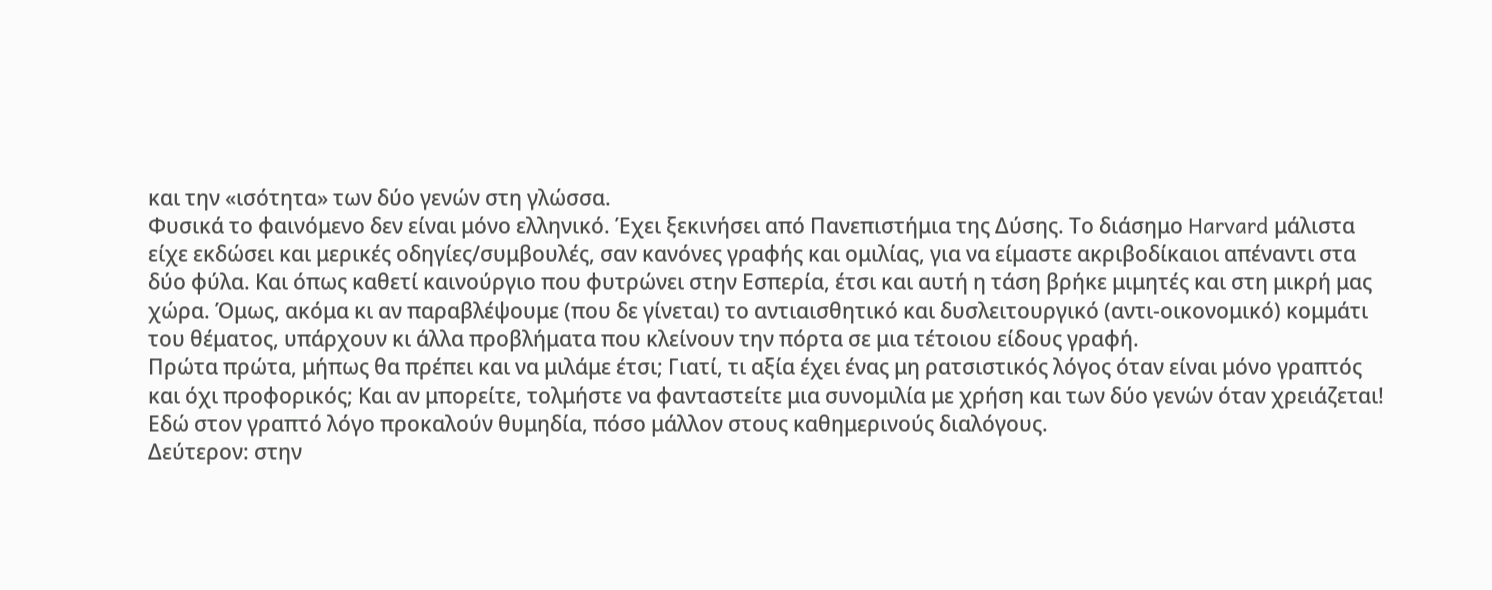και την «ισότητα» των δύο γενών στη γλώσσα.
Φυσικά το φαινόμενο δεν είναι μόνο ελληνικό. Έχει ξεκινήσει από Πανεπιστήμια της Δύσης. Το διάσημο Harvard μάλιστα είχε εκδώσει και μερικές οδηγίες/συμβουλές, σαν κανόνες γραφής και ομιλίας, για να είμαστε ακριβοδίκαιοι απέναντι στα δύο φύλα. Και όπως καθετί καινούργιο που φυτρώνει στην Εσπερία, έτσι και αυτή η τάση βρήκε μιμητές και στη μικρή μας χώρα. Όμως, ακόμα κι αν παραβλέψουμε (που δε γίνεται) το αντιαισθητικό και δυσλειτουργικό (αντι-οικονομικό) κομμάτι του θέματος, υπάρχουν κι άλλα προβλήματα που κλείνουν την πόρτα σε μια τέτοιου είδους γραφή.
Πρώτα πρώτα, μήπως θα πρέπει και να μιλάμε έτσι; Γιατί, τι αξία έχει ένας μη ρατσιστικός λόγος όταν είναι μόνο γραπτός και όχι προφορικός; Και αν μπορείτε, τολμήστε να φανταστείτε μια συνομιλία με χρήση και των δύο γενών όταν χρειάζεται! Εδώ στον γραπτό λόγο προκαλούν θυμηδία, πόσο μάλλον στους καθημερινούς διαλόγους.
Δεύτερον: στην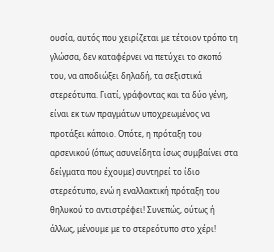ουσία, αυτός που χειρίζεται με τέτοιον τρόπο τη γλώσσα, δεν καταφέρνει να πετύχει το σκοπό του, να αποδιώξει δηλαδή, τα σεξιστικά στερεότυπα. Γιατί, γράφοντας και τα δύο γένη, είναι εκ των πραγμάτων υποχρεωμένος να προτάξει κάποιο. Οπότε, η πρόταξη του αρσενικού (όπως ασυνείδητα ίσως συμβαίνει στα δείγματα που έχουμε) συντηρεί το ίδιο στερεότυπο, ενώ η εναλλακτική πρόταξη του θηλυκού το αντιστρέφει! Συνεπώς, ούτως ή άλλως, μένουμε με το στερεότυπο στο χέρι!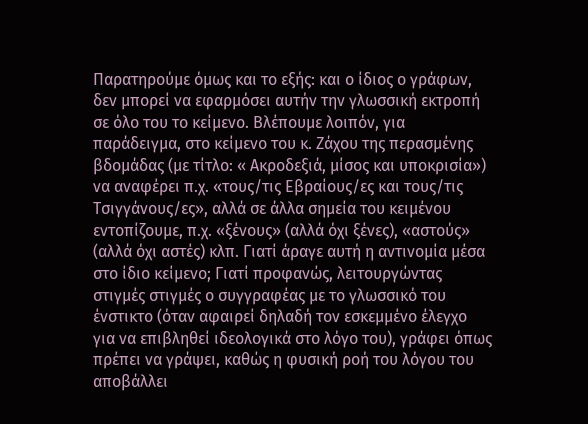Παρατηρούμε όμως και το εξής: και ο ίδιος ο γράφων, δεν μπορεί να εφαρμόσει αυτήν την γλωσσική εκτροπή σε όλο του το κείμενο. Βλέπουμε λοιπόν, για παράδειγμα, στο κείμενο του κ. Ζάχου της περασμένης βδομάδας (με τίτλο: « Ακροδεξιά, μίσος και υποκρισία») να αναφέρει π.χ. «τους/τις Εβραίους/ες και τους/τις Τσιγγάνους/ες», αλλά σε άλλα σημεία του κειμένου εντοπίζουμε, π.χ. «ξένους» (αλλά όχι ξένες), «αστούς» (αλλά όχι αστές) κλπ. Γιατί άραγε αυτή η αντινομία μέσα στο ίδιο κείμενο; Γιατί προφανώς, λειτουργώντας στιγμές στιγμές ο συγγραφέας με το γλωσσικό του ένστικτο (όταν αφαιρεί δηλαδή τον εσκεμμένο έλεγχο για να επιβληθεί ιδεολογικά στο λόγο του), γράφει όπως πρέπει να γράψει, καθώς η φυσική ροή του λόγου του αποβάλλει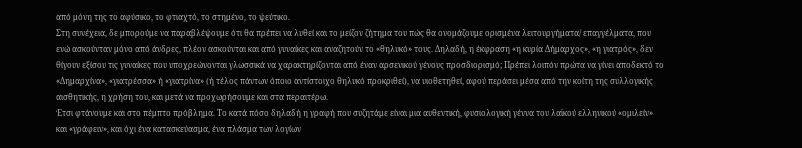από μόνη της το αφύσικο, το φτιαχτό, το στημένο, το ψεύτικο.
Στη συνέχεια, δε μπορούμε να παραβλέψουμε ότι θα πρέπει να λυθεί και το μείζον ζήτημα του πώς θα ονομάζουμε ορισμένα λειτουργήματα/ επαγγέλματα, που ενώ ασκούνταν μόνο από άνδρες, πλέον ασκούνται και από γυναίκες και αναζητούν το «θηλυκό» τους. Δηλαδή, η έκφραση «η κυρία Δήμαρχος», «η γιατρός», δεν θίγουν εξίσου τις γυναίκες που υποχρεώνονται γλωσσικά να χαρακτηρίζονται από έναν αρσενικού γένους προσδιορισμό; Πρέπει λοιπόν πρώτα να γίνει αποδεκτό το «Δημαρχίνα», «γιατρέσσα» ή «γιατρίνα» (ή τέλος πάντων όποιο αντίστοιχο θηλυκό προκριθεί), να υιοθετηθεί, αφού περάσει μέσα από την κοίτη της συλλογικής αισθητικής, η χρήση του, και μετά να προχωρήσουμε και στα περαιτέρω.
Έτσι φτάνουμε και στο πέμπτο πρόβλημα. Το κατά πόσο δηλαδή η γραφή που συζητάμε είναι μια αυθεντική, φυσιολογική γέννα του λαϊκού ελληνικού «ομιλείν» και «γράφειν», και όχι ένα κατασκεύασμα, ένα πλάσμα των λογίων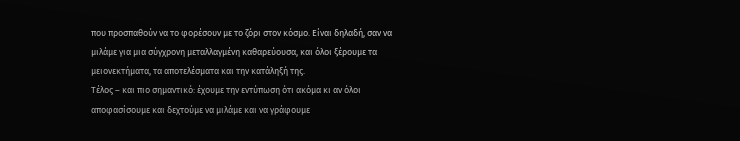που προσπαθούν να το φορέσουν με το ζόρι στον κόσμο. Είναι δηλαδή, σαν να μιλάμε για μια σύγχρονη μεταλλαγμένη καθαρεύουσα, και όλοι ξέρουμε τα μειονεκτήματα, τα αποτελέσματα και την κατάληξή της.
Τέλος – και πιο σημαντικό: έχουμε την εντύπωση ότι ακόμα κι αν όλοι αποφασίσουμε και δεχτούμε να μιλάμε και να γράφουμε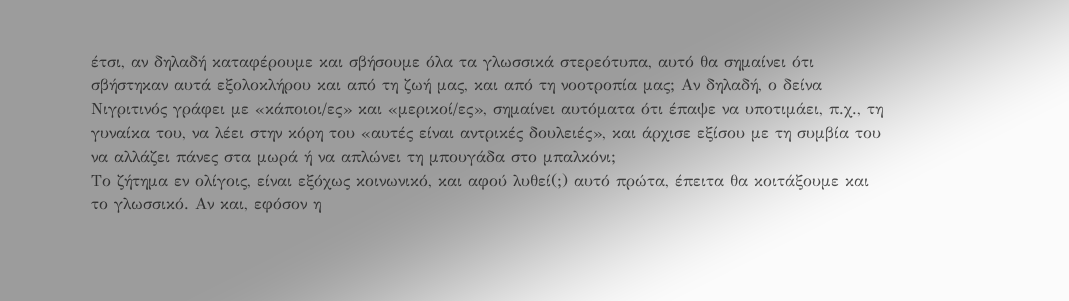έτσι, αν δηλαδή καταφέρουμε και σβήσουμε όλα τα γλωσσικά στερεότυπα, αυτό θα σημαίνει ότι σβήστηκαν αυτά εξολοκλήρου και από τη ζωή μας, και από τη νοοτροπία μας; Αν δηλαδή, ο δείνα Νιγριτινός γράφει με «κάποιοι/ες» και «μερικοί/ες», σημαίνει αυτόματα ότι έπαψε να υποτιμάει, π.χ., τη γυναίκα του, να λέει στην κόρη του «αυτές είναι αντρικές δουλειές», και άρχισε εξίσου με τη συμβία του να αλλάζει πάνες στα μωρά ή να απλώνει τη μπουγάδα στο μπαλκόνι;
Το ζήτημα εν ολίγοις, είναι εξόχως κοινωνικό, και αφού λυθεί(;) αυτό πρώτα, έπειτα θα κοιτάξουμε και το γλωσσικό. Αν και, εφόσον η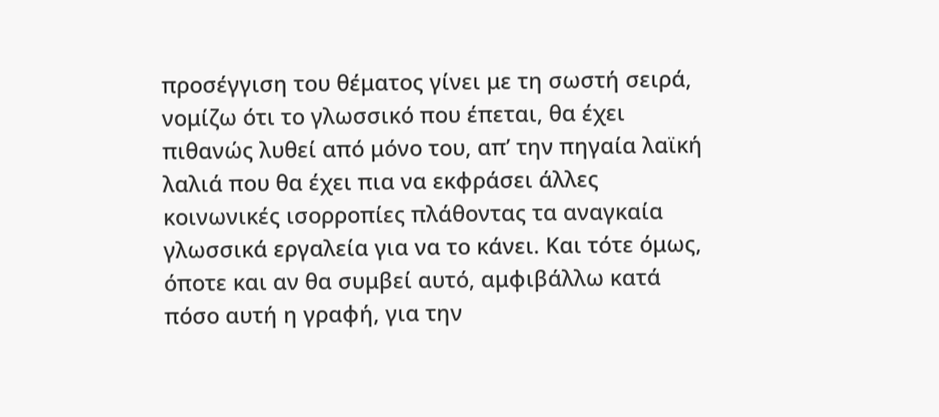προσέγγιση του θέματος γίνει με τη σωστή σειρά, νομίζω ότι το γλωσσικό που έπεται, θα έχει πιθανώς λυθεί από μόνο του, απ’ την πηγαία λαϊκή λαλιά που θα έχει πια να εκφράσει άλλες κοινωνικές ισορροπίες πλάθοντας τα αναγκαία γλωσσικά εργαλεία για να το κάνει. Και τότε όμως, όποτε και αν θα συμβεί αυτό, αμφιβάλλω κατά πόσο αυτή η γραφή, για την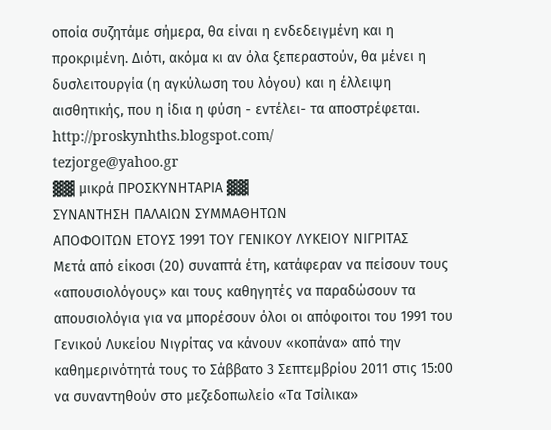οποία συζητάμε σήμερα, θα είναι η ενδεδειγμένη και η προκριμένη. Διότι, ακόμα κι αν όλα ξεπεραστούν, θα μένει η δυσλειτουργία (η αγκύλωση του λόγου) και η έλλειψη αισθητικής, που η ίδια η φύση - εντέλει- τα αποστρέφεται.
http://proskynhths.blogspot.com/
tezjorge@yahoo.gr
▓▓ μικρά ΠΡΟΣΚΥΝΗΤΑΡΙΑ ▓▓
ΣΥΝΑΝΤΗΣΗ ΠΑΛΑΙΩΝ ΣΥΜΜΑΘΗΤΩΝ
ΑΠΟΦΟΙΤΩΝ ΕΤΟΥΣ 1991 ΤΟΥ ΓΕΝΙΚΟΥ ΛΥΚΕΙΟΥ ΝΙΓΡΙΤΑΣ
Μετά από είκοσι (20) συναπτά έτη, κατάφεραν να πείσουν τους «απουσιολόγους» και τους καθηγητές να παραδώσουν τα απουσιολόγια για να μπορέσουν όλοι οι απόφοιτοι του 1991 του Γενικού Λυκείου Νιγρίτας να κάνουν «κοπάνα» από την καθημερινότητά τους το Σάββατο 3 Σεπτεμβρίου 2011 στις 15:00 να συναντηθούν στο μεζεδοπωλείο «Τα Τσίλικα»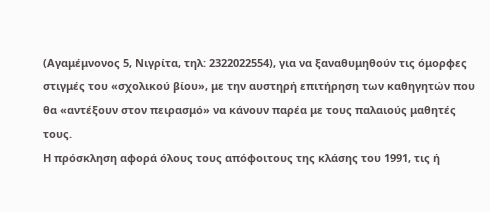(Αγαμέμνονος 5, Νιγρίτα, τηλ: 2322022554), για να ξαναθυμηθούν τις όμορφες στιγμές του «σχολικού βίου», με την αυστηρή επιτήρηση των καθηγητών που θα «αντέξουν στον πειρασμό» να κάνουν παρέα με τους παλαιούς μαθητές τους.
Η πρόσκληση αφορά όλους τους απόφοιτους της κλάσης του 1991, τις ή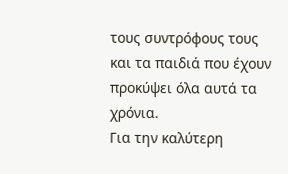τους συντρόφους τους και τα παιδιά που έχουν προκύψει όλα αυτά τα χρόνια.
Για την καλύτερη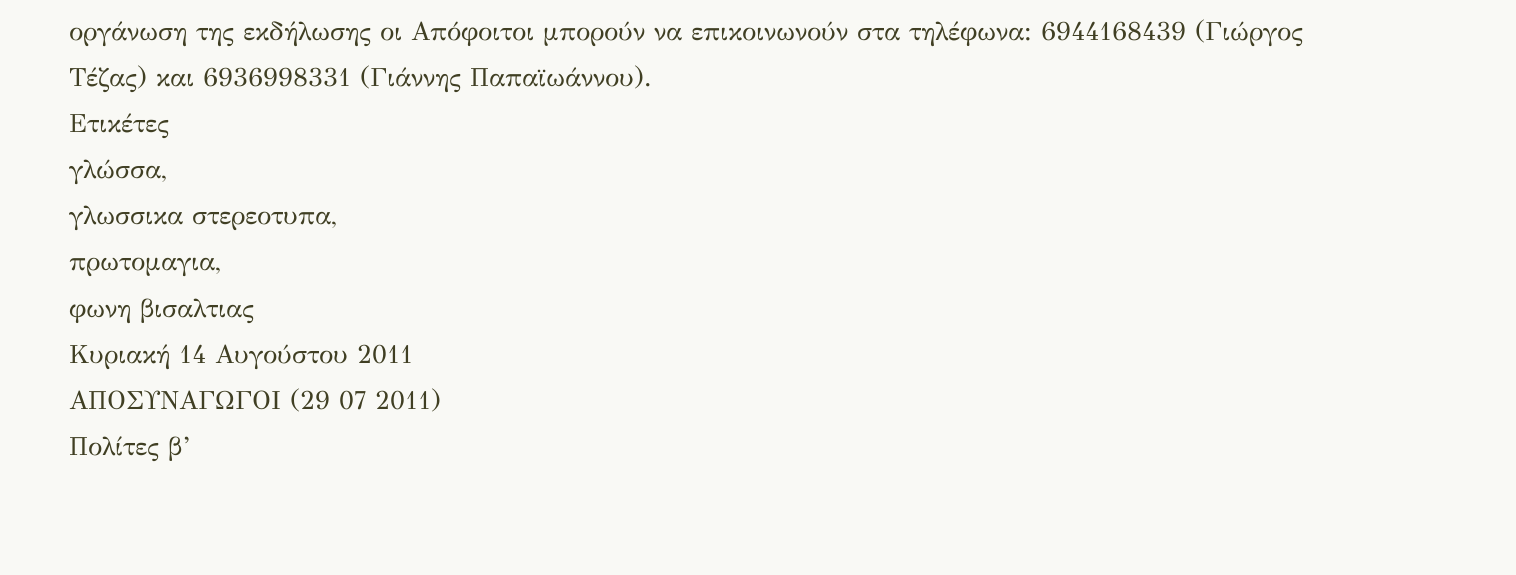οργάνωση της εκδήλωσης οι Απόφοιτοι μπορούν να επικοινωνούν στα τηλέφωνα: 6944168439 (Γιώργος Τέζας) και 6936998331 (Γιάννης Παπαϊωάννου).
Ετικέτες
γλώσσα,
γλωσσικα στερεοτυπα,
πρωτομαγια,
φωνη βισαλτιας
Κυριακή 14 Αυγούστου 2011
ΑΠΟΣΥΝΑΓΩΓΟΙ (29 07 2011)
Πολίτες β’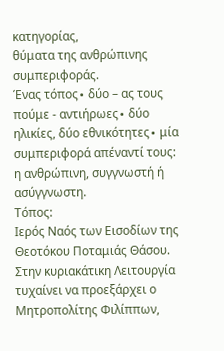κατηγορίας,
θύματα της ανθρώπινης συμπεριφοράς.
Ένας τόπος∙ δύο – ας τους πούμε - αντιήρωες∙ δύο ηλικίες, δύο εθνικότητες∙ μία συμπεριφορά απέναντί τους: η ανθρώπινη, συγγνωστή ή ασύγγνωστη.
Τόπος:
Ιερός Ναός των Εισοδίων της Θεοτόκου Ποταμιάς Θάσου. Στην κυριακάτικη Λειτουργία τυχαίνει να προεξάρχει ο Μητροπολίτης Φιλίππων,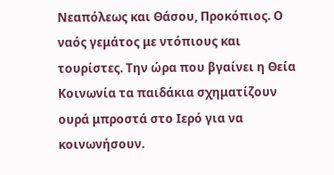Νεαπόλεως και Θάσου, Προκόπιος. Ο ναός γεμάτος με ντόπιους και τουρίστες. Την ώρα που βγαίνει η Θεία Κοινωνία τα παιδάκια σχηματίζουν ουρά μπροστά στο Ιερό για να κοινωνήσουν.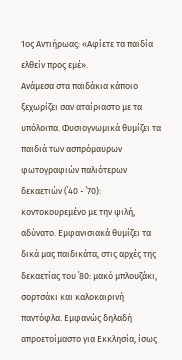1ος Αντιήρωας: «Αφίετε τα παιδία ελθείν προς εμέ».
Ανάμεσα στα παιδάκια κάποιο ξεχωρίζει σαν αταίριαστο με τα υπόλοιπα. Φυσιογνωμικά θυμίζει τα παιδιά των ασπρόμαυρων φωτογραφιών παλιότερων δεκαετιών (΄40 - ΄70): κοντοκουρεμένο με την ψιλή, αδύνατο. Εμφανισιακά θυμίζει τα δικά μας παιδικάτα, στις αρχές της δεκαετίας του ΄80: μακό μπλουζάκι, σορτσάκι και καλοκαιρινή παντόφλα. Εμφανώς δηλαδή απροετοίμαστο για Εκκλησία, ίσως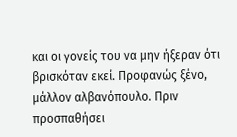και οι γονείς του να μην ήξεραν ότι βρισκόταν εκεί. Προφανώς ξένο, μάλλον αλβανόπουλο. Πριν προσπαθήσει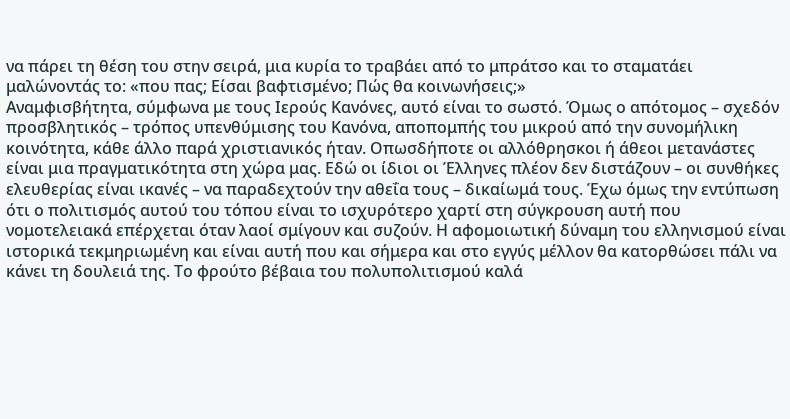να πάρει τη θέση του στην σειρά, μια κυρία το τραβάει από το μπράτσο και το σταματάει μαλώνοντάς το: «που πας; Είσαι βαφτισμένο; Πώς θα κοινωνήσεις;»
Αναμφισβήτητα, σύμφωνα με τους Ιερούς Κανόνες, αυτό είναι το σωστό. Όμως ο απότομος – σχεδόν προσβλητικός – τρόπος υπενθύμισης του Κανόνα, αποπομπής του μικρού από την συνομήλικη κοινότητα, κάθε άλλο παρά χριστιανικός ήταν. Οπωσδήποτε οι αλλόθρησκοι ή άθεοι μετανάστες είναι μια πραγματικότητα στη χώρα μας. Εδώ οι ίδιοι οι Έλληνες πλέον δεν διστάζουν – οι συνθήκες ελευθερίας είναι ικανές – να παραδεχτούν την αθεΐα τους – δικαίωμά τους. Έχω όμως την εντύπωση ότι ο πολιτισμός αυτού του τόπου είναι το ισχυρότερο χαρτί στη σύγκρουση αυτή που νομοτελειακά επέρχεται όταν λαοί σμίγουν και συζούν. Η αφομοιωτική δύναμη του ελληνισμού είναι ιστορικά τεκμηριωμένη και είναι αυτή που και σήμερα και στο εγγύς μέλλον θα κατορθώσει πάλι να κάνει τη δουλειά της. Το φρούτο βέβαια του πολυπολιτισμού καλά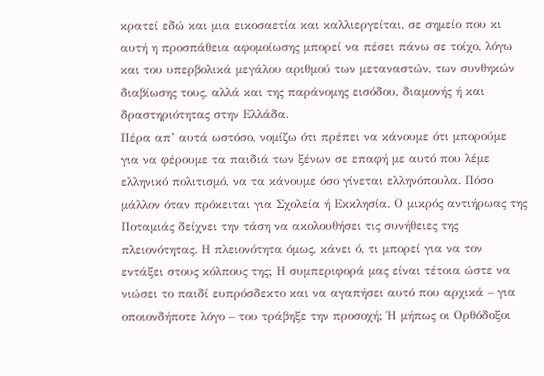κρατεί εδώ και μια εικοσαετία και καλλιεργείται, σε σημείο που κι αυτή η προσπάθεια αφομοίωσης μπορεί να πέσει πάνω σε τοίχο, λόγω και του υπερβολικά μεγάλου αριθμού των μεταναστών, των συνθηκών διαβίωσης τους, αλλά και της παράνομης εισόδου, διαμονής ή και δραστηριότητας στην Ελλάδα.
Πέρα απ’ αυτά ωστόσο, νομίζω ότι πρέπει να κάνουμε ότι μπορούμε για να φέρουμε τα παιδιά των ξένων σε επαφή με αυτό που λέμε ελληνικό πολιτισμό, να τα κάνουμε όσο γίνεται ελληνόπουλα. Πόσο μάλλον όταν πρόκειται για Σχολεία ή Εκκλησία. Ο μικρός αντιήρωας της Ποταμιάς δείχνει την τάση να ακολουθήσει τις συνήθειες της πλειονότητας. Η πλειονότητα όμως, κάνει ό, τι μπορεί για να τον εντάξει στους κόλπους της; Η συμπεριφορά μας είναι τέτοια ώστε να νιώσει το παιδί ευπρόσδεκτο και να αγαπήσει αυτό που αρχικά – για οποιονδήποτε λόγο – του τράβηξε την προσοχή; Ή μήπως οι Ορθόδοξοι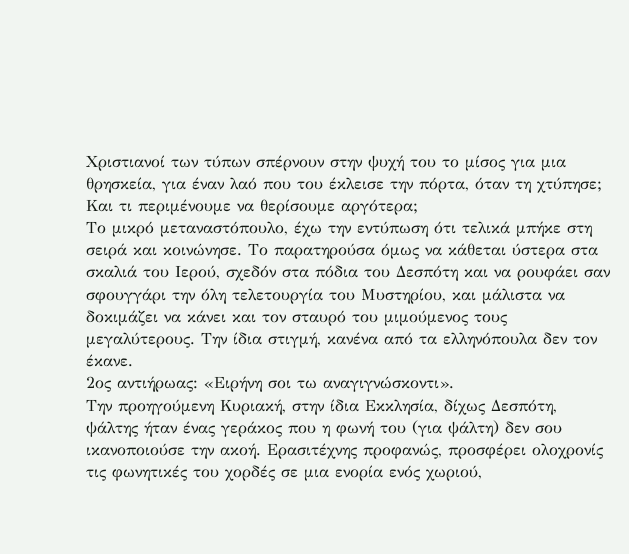Χριστιανοί των τύπων σπέρνουν στην ψυχή του το μίσος για μια θρησκεία, για έναν λαό που του έκλεισε την πόρτα, όταν τη χτύπησε; Και τι περιμένουμε να θερίσουμε αργότερα;
Το μικρό μεταναστόπουλο, έχω την εντύπωση ότι τελικά μπήκε στη σειρά και κοινώνησε. Το παρατηρούσα όμως να κάθεται ύστερα στα σκαλιά του Ιερού, σχεδόν στα πόδια του Δεσπότη και να ρουφάει σαν σφουγγάρι την όλη τελετουργία του Μυστηρίου, και μάλιστα να δοκιμάζει να κάνει και τον σταυρό του μιμούμενος τους μεγαλύτερους. Την ίδια στιγμή, κανένα από τα ελληνόπουλα δεν τον έκανε.
2ος αντιήρωας: «Ειρήνη σοι τω αναγιγνώσκοντι».
Την προηγούμενη Κυριακή, στην ίδια Εκκλησία, δίχως Δεσπότη, ψάλτης ήταν ένας γεράκος που η φωνή του (για ψάλτη) δεν σου ικανοποιούσε την ακοή. Ερασιτέχνης προφανώς, προσφέρει ολοχρονίς τις φωνητικές του χορδές σε μια ενορία ενός χωριού,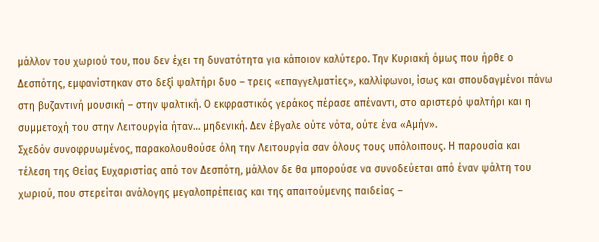μάλλον του χωριού του, που δεν έχει τη δυνατότητα για κάποιον καλύτερο. Την Κυριακή όμως που ήρθε ο Δεσπότης, εμφανίστηκαν στο δεξί ψαλτήρι δυο – τρεις «επαγγελματίες», καλλίφωνοι, ίσως και σπουδαγμένοι πάνω στη βυζαντινή μουσική – στην ψαλτική. Ο εκφραστικός γεράκος πέρασε απέναντι, στο αριστερό ψαλτήρι και η συμμετοχή του στην Λειτουργία ήταν… μηδενική. Δεν έβγαλε ούτε νότα, ούτε ένα «Αμήν».
Σχεδόν συνοφρυωμένος, παρακολουθούσε όλη την Λειτουργία σαν όλους τους υπόλοιπους. Η παρουσία και τέλεση της Θείας Ευχαριστίας από τον Δεσπότη, μάλλον δε θα μπορούσε να συνοδεύεται από έναν ψάλτη του χωριού, που στερείται ανάλογης μεγαλοπρέπειας και της απαιτούμενης παιδείας –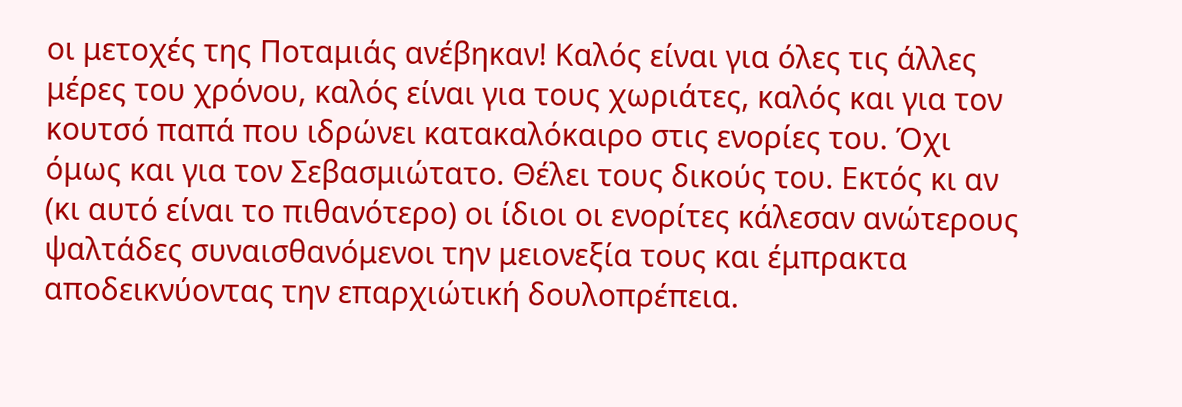οι μετοχές της Ποταμιάς ανέβηκαν! Καλός είναι για όλες τις άλλες μέρες του χρόνου, καλός είναι για τους χωριάτες, καλός και για τον κουτσό παπά που ιδρώνει κατακαλόκαιρο στις ενορίες του. Όχι όμως και για τον Σεβασμιώτατο. Θέλει τους δικούς του. Εκτός κι αν (κι αυτό είναι το πιθανότερο) οι ίδιοι οι ενορίτες κάλεσαν ανώτερους ψαλτάδες συναισθανόμενοι την μειονεξία τους και έμπρακτα αποδεικνύοντας την επαρχιώτική δουλοπρέπεια.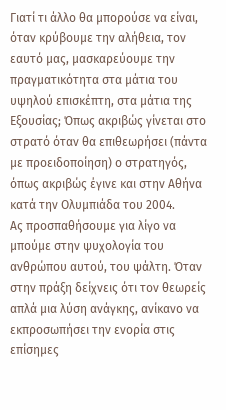Γιατί τι άλλο θα μπορούσε να είναι, όταν κρύβουμε την αλήθεια, τον εαυτό μας, μασκαρεύουμε την πραγματικότητα στα μάτια του υψηλού επισκέπτη, στα μάτια της Εξουσίας; Όπως ακριβώς γίνεται στο στρατό όταν θα επιθεωρήσει (πάντα με προειδοποίηση) ο στρατηγός, όπως ακριβώς έγινε και στην Αθήνα κατά την Ολυμπιάδα του 2004.
Ας προσπαθήσουμε για λίγο να μπούμε στην ψυχολογία του ανθρώπου αυτού, του ψάλτη. Όταν στην πράξη δείχνεις ότι τον θεωρείς απλά μια λύση ανάγκης, ανίκανο να εκπροσωπήσει την ενορία στις επίσημες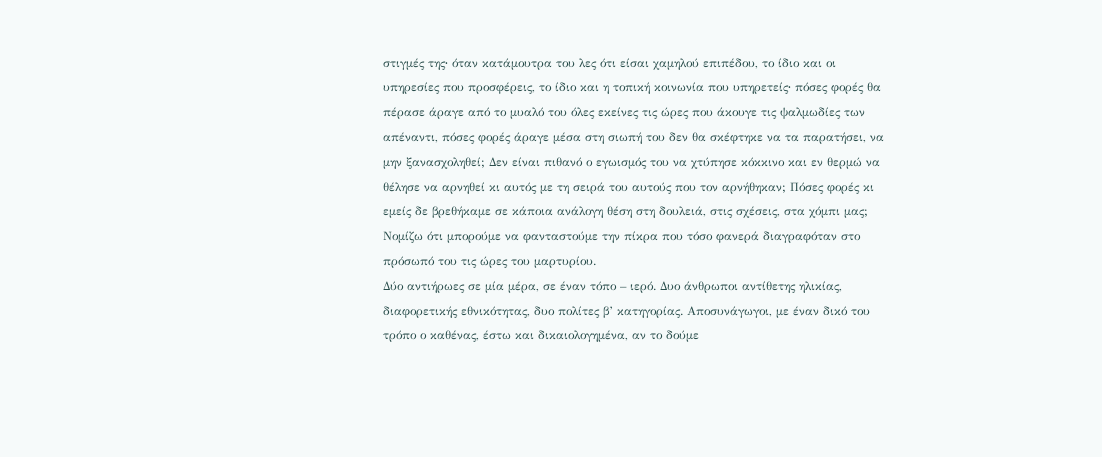στιγμές της∙ όταν κατάμουτρα του λες ότι είσαι χαμηλού επιπέδου, το ίδιο και οι υπηρεσίες που προσφέρεις, το ίδιο και η τοπική κοινωνία που υπηρετείς∙ πόσες φορές θα πέρασε άραγε από το μυαλό του όλες εκείνες τις ώρες που άκουγε τις ψαλμωδίες των απέναντι, πόσες φορές άραγε μέσα στη σιωπή του δεν θα σκέφτηκε να τα παρατήσει, να μην ξανασχοληθεί; Δεν είναι πιθανό ο εγωισμός του να χτύπησε κόκκινο και εν θερμώ να θέλησε να αρνηθεί κι αυτός με τη σειρά του αυτούς που τον αρνήθηκαν; Πόσες φορές κι εμείς δε βρεθήκαμε σε κάποια ανάλογη θέση στη δουλειά, στις σχέσεις, στα χόμπι μας; Νομίζω ότι μπορούμε να φανταστούμε την πίκρα που τόσο φανερά διαγραφόταν στο πρόσωπό του τις ώρες του μαρτυρίου.
Δύο αντιήρωες σε μία μέρα, σε έναν τόπο – ιερό. Δυο άνθρωποι αντίθετης ηλικίας, διαφορετικής εθνικότητας, δυο πολίτες β’ κατηγορίας. Αποσυνάγωγοι, με έναν δικό του τρόπο ο καθένας, έστω και δικαιολογημένα, αν το δούμε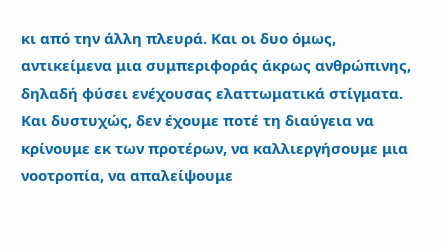κι από την άλλη πλευρά. Και οι δυο όμως, αντικείμενα μια συμπεριφοράς άκρως ανθρώπινης, δηλαδή φύσει ενέχουσας ελαττωματικά στίγματα. Και δυστυχώς, δεν έχουμε ποτέ τη διαύγεια να κρίνουμε εκ των προτέρων, να καλλιεργήσουμε μια νοοτροπία, να απαλείψουμε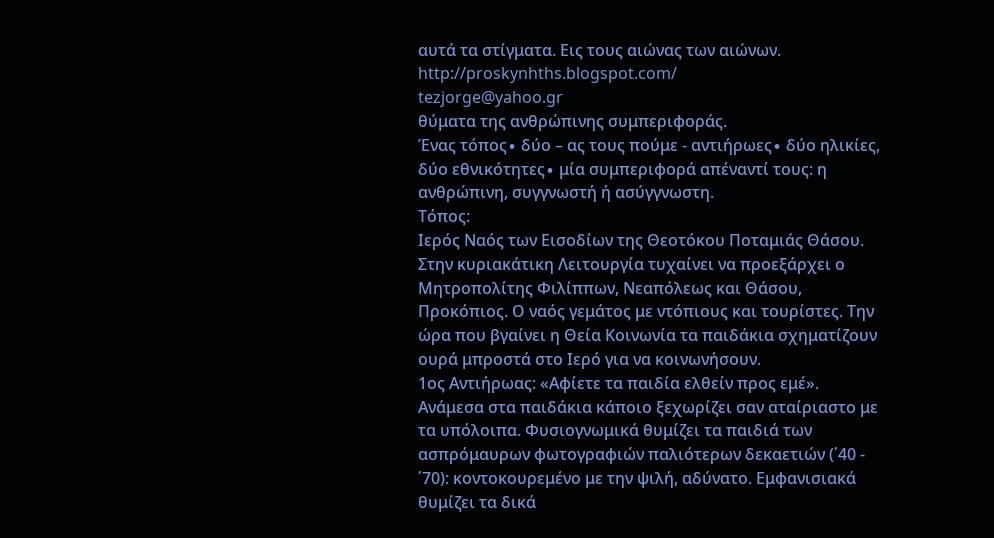αυτά τα στίγματα. Εις τους αιώνας των αιώνων.
http://proskynhths.blogspot.com/
tezjorge@yahoo.gr
θύματα της ανθρώπινης συμπεριφοράς.
Ένας τόπος∙ δύο – ας τους πούμε - αντιήρωες∙ δύο ηλικίες, δύο εθνικότητες∙ μία συμπεριφορά απέναντί τους: η ανθρώπινη, συγγνωστή ή ασύγγνωστη.
Τόπος:
Ιερός Ναός των Εισοδίων της Θεοτόκου Ποταμιάς Θάσου. Στην κυριακάτικη Λειτουργία τυχαίνει να προεξάρχει ο Μητροπολίτης Φιλίππων, Νεαπόλεως και Θάσου, Προκόπιος. Ο ναός γεμάτος με ντόπιους και τουρίστες. Την ώρα που βγαίνει η Θεία Κοινωνία τα παιδάκια σχηματίζουν ουρά μπροστά στο Ιερό για να κοινωνήσουν.
1ος Αντιήρωας: «Αφίετε τα παιδία ελθείν προς εμέ».
Ανάμεσα στα παιδάκια κάποιο ξεχωρίζει σαν αταίριαστο με τα υπόλοιπα. Φυσιογνωμικά θυμίζει τα παιδιά των ασπρόμαυρων φωτογραφιών παλιότερων δεκαετιών (΄40 - ΄70): κοντοκουρεμένο με την ψιλή, αδύνατο. Εμφανισιακά θυμίζει τα δικά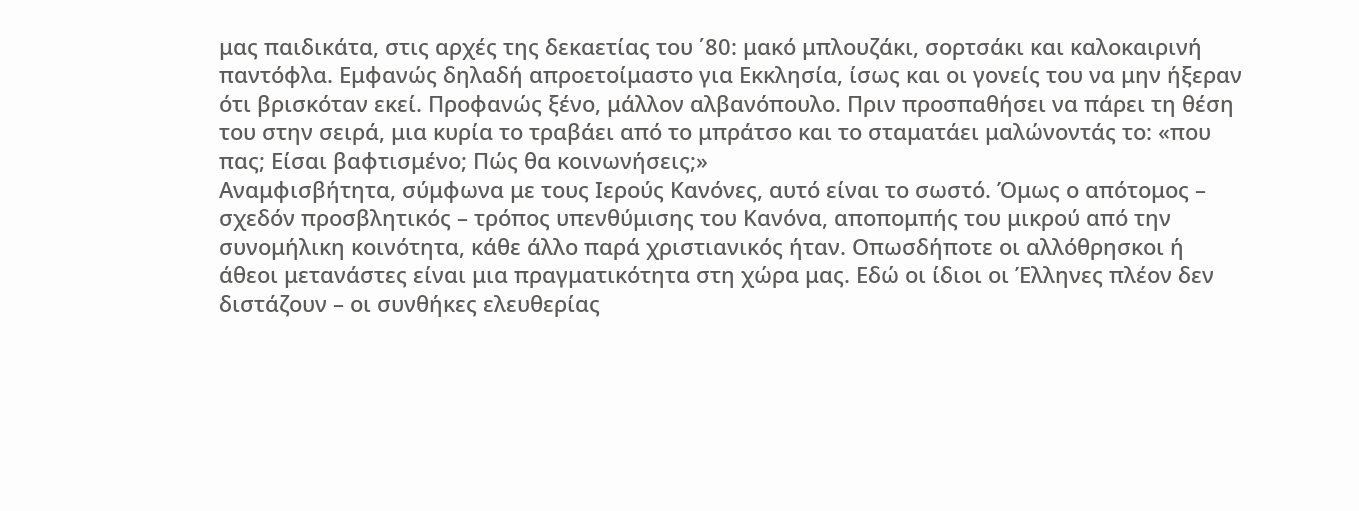μας παιδικάτα, στις αρχές της δεκαετίας του ΄80: μακό μπλουζάκι, σορτσάκι και καλοκαιρινή παντόφλα. Εμφανώς δηλαδή απροετοίμαστο για Εκκλησία, ίσως και οι γονείς του να μην ήξεραν ότι βρισκόταν εκεί. Προφανώς ξένο, μάλλον αλβανόπουλο. Πριν προσπαθήσει να πάρει τη θέση του στην σειρά, μια κυρία το τραβάει από το μπράτσο και το σταματάει μαλώνοντάς το: «που πας; Είσαι βαφτισμένο; Πώς θα κοινωνήσεις;»
Αναμφισβήτητα, σύμφωνα με τους Ιερούς Κανόνες, αυτό είναι το σωστό. Όμως ο απότομος – σχεδόν προσβλητικός – τρόπος υπενθύμισης του Κανόνα, αποπομπής του μικρού από την συνομήλικη κοινότητα, κάθε άλλο παρά χριστιανικός ήταν. Οπωσδήποτε οι αλλόθρησκοι ή άθεοι μετανάστες είναι μια πραγματικότητα στη χώρα μας. Εδώ οι ίδιοι οι Έλληνες πλέον δεν διστάζουν – οι συνθήκες ελευθερίας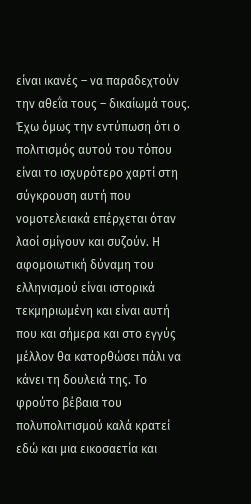είναι ικανές – να παραδεχτούν την αθεΐα τους – δικαίωμά τους. Έχω όμως την εντύπωση ότι ο πολιτισμός αυτού του τόπου είναι το ισχυρότερο χαρτί στη σύγκρουση αυτή που νομοτελειακά επέρχεται όταν λαοί σμίγουν και συζούν. Η αφομοιωτική δύναμη του ελληνισμού είναι ιστορικά τεκμηριωμένη και είναι αυτή που και σήμερα και στο εγγύς μέλλον θα κατορθώσει πάλι να κάνει τη δουλειά της. Το φρούτο βέβαια του πολυπολιτισμού καλά κρατεί εδώ και μια εικοσαετία και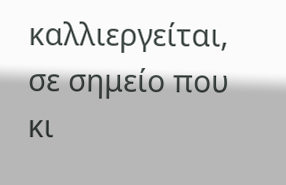καλλιεργείται, σε σημείο που κι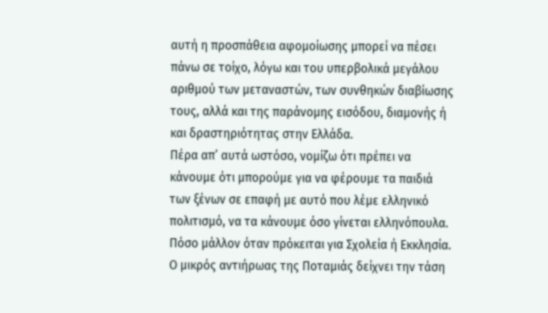αυτή η προσπάθεια αφομοίωσης μπορεί να πέσει πάνω σε τοίχο, λόγω και του υπερβολικά μεγάλου αριθμού των μεταναστών, των συνθηκών διαβίωσης τους, αλλά και της παράνομης εισόδου, διαμονής ή και δραστηριότητας στην Ελλάδα.
Πέρα απ’ αυτά ωστόσο, νομίζω ότι πρέπει να κάνουμε ότι μπορούμε για να φέρουμε τα παιδιά των ξένων σε επαφή με αυτό που λέμε ελληνικό πολιτισμό, να τα κάνουμε όσο γίνεται ελληνόπουλα. Πόσο μάλλον όταν πρόκειται για Σχολεία ή Εκκλησία. Ο μικρός αντιήρωας της Ποταμιάς δείχνει την τάση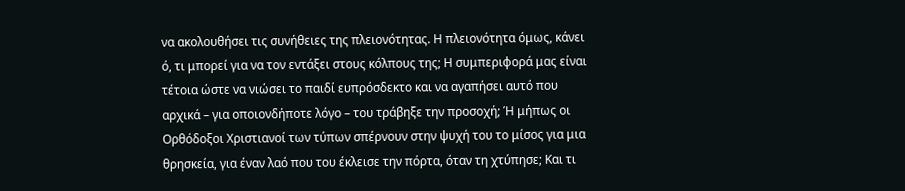να ακολουθήσει τις συνήθειες της πλειονότητας. Η πλειονότητα όμως, κάνει ό, τι μπορεί για να τον εντάξει στους κόλπους της; Η συμπεριφορά μας είναι τέτοια ώστε να νιώσει το παιδί ευπρόσδεκτο και να αγαπήσει αυτό που αρχικά – για οποιονδήποτε λόγο – του τράβηξε την προσοχή; Ή μήπως οι Ορθόδοξοι Χριστιανοί των τύπων σπέρνουν στην ψυχή του το μίσος για μια θρησκεία, για έναν λαό που του έκλεισε την πόρτα, όταν τη χτύπησε; Και τι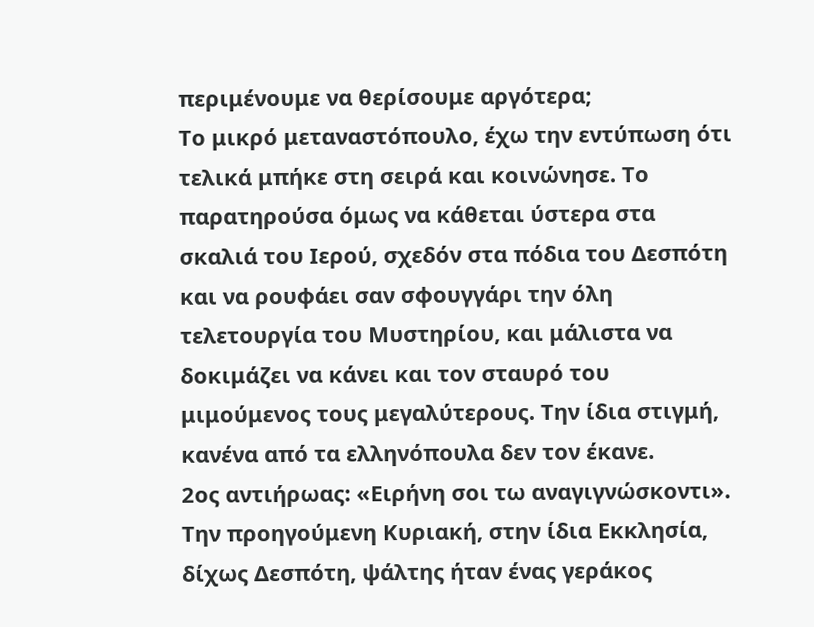περιμένουμε να θερίσουμε αργότερα;
Το μικρό μεταναστόπουλο, έχω την εντύπωση ότι τελικά μπήκε στη σειρά και κοινώνησε. Το παρατηρούσα όμως να κάθεται ύστερα στα σκαλιά του Ιερού, σχεδόν στα πόδια του Δεσπότη και να ρουφάει σαν σφουγγάρι την όλη τελετουργία του Μυστηρίου, και μάλιστα να δοκιμάζει να κάνει και τον σταυρό του μιμούμενος τους μεγαλύτερους. Την ίδια στιγμή, κανένα από τα ελληνόπουλα δεν τον έκανε.
2ος αντιήρωας: «Ειρήνη σοι τω αναγιγνώσκοντι».
Την προηγούμενη Κυριακή, στην ίδια Εκκλησία, δίχως Δεσπότη, ψάλτης ήταν ένας γεράκος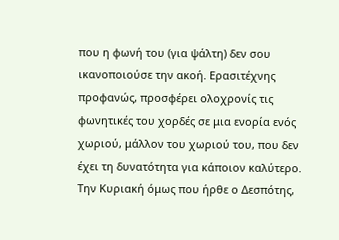που η φωνή του (για ψάλτη) δεν σου ικανοποιούσε την ακοή. Ερασιτέχνης προφανώς, προσφέρει ολοχρονίς τις φωνητικές του χορδές σε μια ενορία ενός χωριού, μάλλον του χωριού του, που δεν έχει τη δυνατότητα για κάποιον καλύτερο. Την Κυριακή όμως που ήρθε ο Δεσπότης,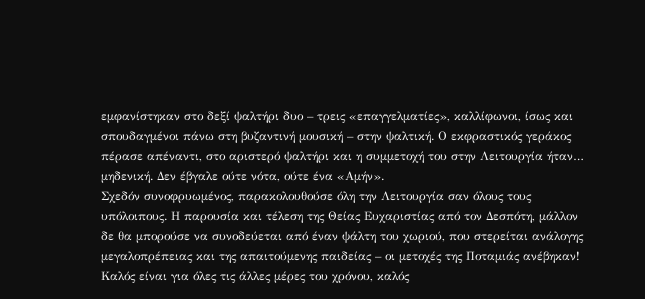εμφανίστηκαν στο δεξί ψαλτήρι δυο – τρεις «επαγγελματίες», καλλίφωνοι, ίσως και σπουδαγμένοι πάνω στη βυζαντινή μουσική – στην ψαλτική. Ο εκφραστικός γεράκος πέρασε απέναντι, στο αριστερό ψαλτήρι και η συμμετοχή του στην Λειτουργία ήταν… μηδενική. Δεν έβγαλε ούτε νότα, ούτε ένα «Αμήν».
Σχεδόν συνοφρυωμένος, παρακολουθούσε όλη την Λειτουργία σαν όλους τους υπόλοιπους. Η παρουσία και τέλεση της Θείας Ευχαριστίας από τον Δεσπότη, μάλλον δε θα μπορούσε να συνοδεύεται από έναν ψάλτη του χωριού, που στερείται ανάλογης μεγαλοπρέπειας και της απαιτούμενης παιδείας – οι μετοχές της Ποταμιάς ανέβηκαν! Καλός είναι για όλες τις άλλες μέρες του χρόνου, καλός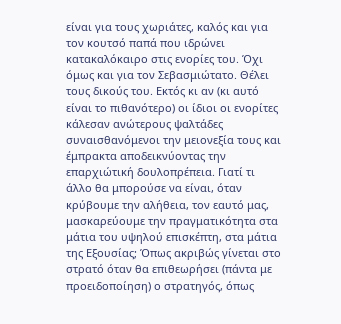είναι για τους χωριάτες, καλός και για τον κουτσό παπά που ιδρώνει κατακαλόκαιρο στις ενορίες του. Όχι όμως και για τον Σεβασμιώτατο. Θέλει τους δικούς του. Εκτός κι αν (κι αυτό είναι το πιθανότερο) οι ίδιοι οι ενορίτες κάλεσαν ανώτερους ψαλτάδες συναισθανόμενοι την μειονεξία τους και έμπρακτα αποδεικνύοντας την επαρχιώτική δουλοπρέπεια. Γιατί τι άλλο θα μπορούσε να είναι, όταν κρύβουμε την αλήθεια, τον εαυτό μας, μασκαρεύουμε την πραγματικότητα στα μάτια του υψηλού επισκέπτη, στα μάτια της Εξουσίας; Όπως ακριβώς γίνεται στο στρατό όταν θα επιθεωρήσει (πάντα με προειδοποίηση) ο στρατηγός, όπως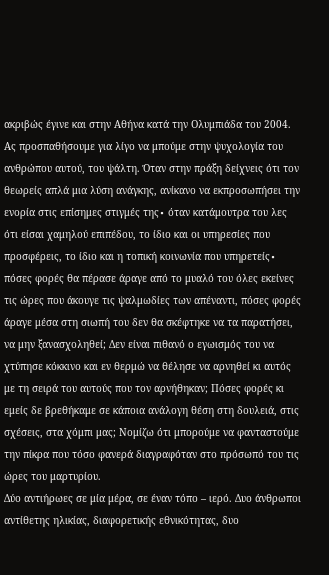ακριβώς έγινε και στην Αθήνα κατά την Ολυμπιάδα του 2004.
Ας προσπαθήσουμε για λίγο να μπούμε στην ψυχολογία του ανθρώπου αυτού, του ψάλτη. Όταν στην πράξη δείχνεις ότι τον θεωρείς απλά μια λύση ανάγκης, ανίκανο να εκπροσωπήσει την ενορία στις επίσημες στιγμές της∙ όταν κατάμουτρα του λες ότι είσαι χαμηλού επιπέδου, το ίδιο και οι υπηρεσίες που προσφέρεις, το ίδιο και η τοπική κοινωνία που υπηρετείς∙ πόσες φορές θα πέρασε άραγε από το μυαλό του όλες εκείνες τις ώρες που άκουγε τις ψαλμωδίες των απέναντι, πόσες φορές άραγε μέσα στη σιωπή του δεν θα σκέφτηκε να τα παρατήσει, να μην ξανασχοληθεί; Δεν είναι πιθανό ο εγωισμός του να χτύπησε κόκκινο και εν θερμώ να θέλησε να αρνηθεί κι αυτός με τη σειρά του αυτούς που τον αρνήθηκαν; Πόσες φορές κι εμείς δε βρεθήκαμε σε κάποια ανάλογη θέση στη δουλειά, στις σχέσεις, στα χόμπι μας; Νομίζω ότι μπορούμε να φανταστούμε την πίκρα που τόσο φανερά διαγραφόταν στο πρόσωπό του τις ώρες του μαρτυρίου.
Δύο αντιήρωες σε μία μέρα, σε έναν τόπο – ιερό. Δυο άνθρωποι αντίθετης ηλικίας, διαφορετικής εθνικότητας, δυο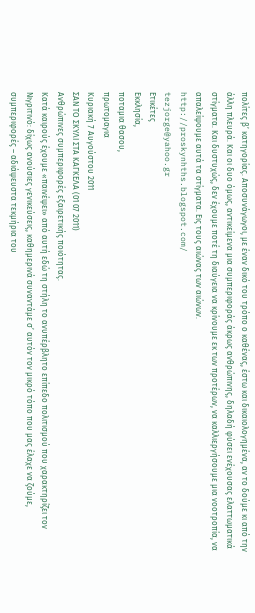πολίτες β’ κατηγορίας. Αποσυνάγωγοι, με έναν δικό του τρόπο ο καθένας, έστω και δικαιολογημένα, αν το δούμε κι από την άλλη πλευρά. Και οι δυο όμως, αντικείμενα μια συμπεριφοράς άκρως ανθρώπινης, δηλαδή φύσει ενέχουσας ελαττωματικά στίγματα. Και δυστυχώς, δεν έχουμε ποτέ τη διαύγεια να κρίνουμε εκ των προτέρων, να καλλιεργήσουμε μια νοοτροπία, να απαλείψουμε αυτά τα στίγματα. Εις τους αιώνας των αιώνων.
http://proskynhths.blogspot.com/
tezjorge@yahoo.gr
Ετικέτες
Εκκλησία,
ποταμια θασου,
πρωτομαγια
Κυριακή 7 Αυγούστου 2011
ΣΑΝ ΤΟ ΣΚΥΛΙ ΣΤΑ ΚΑΓΚΕΛΑ (01 07 2011)
Ανθρώπινες συμπεριφορές εξαιρετικής ποιότητας.
Κατά καιρούς έχουμε «παινέψει» από αυτή εδώ τη στήλη το ανυπέρβλητο επίπεδο πολιτισμού που χαρακτηρίζει τον Νιγριτινό: δίχως ανούσιες γενικεύσεις, καθημερινά συναντάμε σ’ αυτόν τον μικρό τόπο που μας έλαχε να ζούμε, συμπεριφορές – αδιάψευστα τεκμήρια του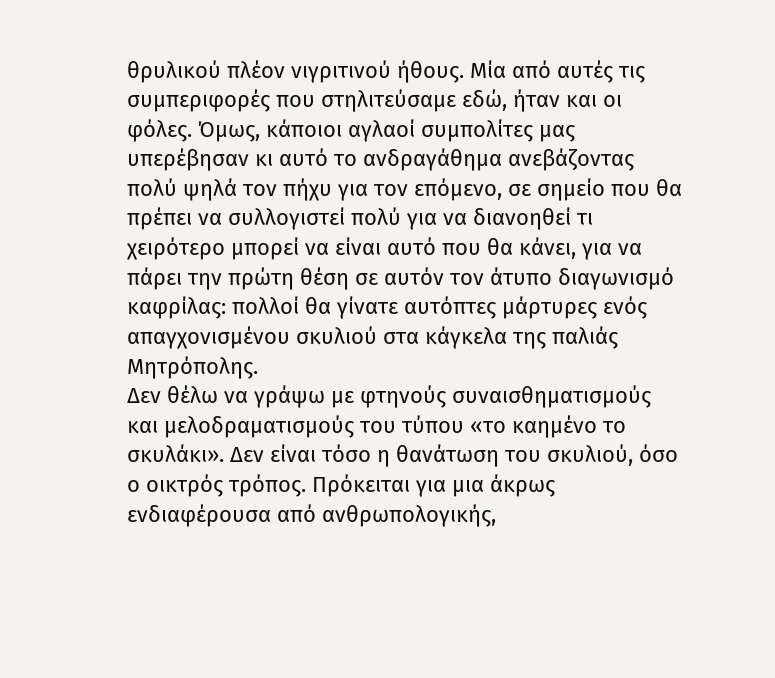θρυλικού πλέον νιγριτινού ήθους. Μία από αυτές τις συμπεριφορές που στηλιτεύσαμε εδώ, ήταν και οι φόλες. Όμως, κάποιοι αγλαοί συμπολίτες μας υπερέβησαν κι αυτό το ανδραγάθημα ανεβάζοντας πολύ ψηλά τον πήχυ για τον επόμενο, σε σημείο που θα πρέπει να συλλογιστεί πολύ για να διανοηθεί τι χειρότερο μπορεί να είναι αυτό που θα κάνει, για να πάρει την πρώτη θέση σε αυτόν τον άτυπο διαγωνισμό καφρίλας: πολλοί θα γίνατε αυτόπτες μάρτυρες ενός απαγχονισμένου σκυλιού στα κάγκελα της παλιάς Μητρόπολης.
Δεν θέλω να γράψω με φτηνούς συναισθηματισμούς και μελοδραματισμούς του τύπου «το καημένο το σκυλάκι». Δεν είναι τόσο η θανάτωση του σκυλιού, όσο ο οικτρός τρόπος. Πρόκειται για μια άκρως ενδιαφέρουσα από ανθρωπολογικής,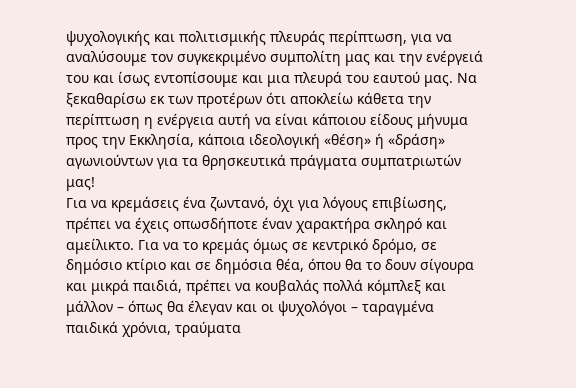ψυχολογικής και πολιτισμικής πλευράς περίπτωση, για να αναλύσουμε τον συγκεκριμένο συμπολίτη μας και την ενέργειά του και ίσως εντοπίσουμε και μια πλευρά του εαυτού μας. Να ξεκαθαρίσω εκ των προτέρων ότι αποκλείω κάθετα την περίπτωση η ενέργεια αυτή να είναι κάποιου είδους μήνυμα προς την Εκκλησία, κάποια ιδεολογική «θέση» ή «δράση» αγωνιούντων για τα θρησκευτικά πράγματα συμπατριωτών μας!
Για να κρεμάσεις ένα ζωντανό, όχι για λόγους επιβίωσης, πρέπει να έχεις οπωσδήποτε έναν χαρακτήρα σκληρό και αμείλικτο. Για να το κρεμάς όμως σε κεντρικό δρόμο, σε δημόσιο κτίριο και σε δημόσια θέα, όπου θα το δουν σίγουρα και μικρά παιδιά, πρέπει να κουβαλάς πολλά κόμπλεξ και μάλλον – όπως θα έλεγαν και οι ψυχολόγοι – ταραγμένα παιδικά χρόνια, τραύματα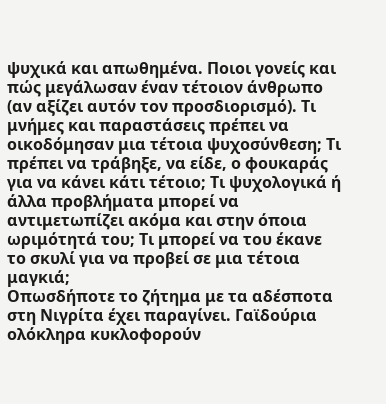ψυχικά και απωθημένα. Ποιοι γονείς και πώς μεγάλωσαν έναν τέτοιον άνθρωπο (αν αξίζει αυτόν τον προσδιορισμό). Τι μνήμες και παραστάσεις πρέπει να οικοδόμησαν μια τέτοια ψυχοσύνθεση; Τι πρέπει να τράβηξε, να είδε, ο φουκαράς για να κάνει κάτι τέτοιο; Τι ψυχολογικά ή άλλα προβλήματα μπορεί να αντιμετωπίζει ακόμα και στην όποια ωριμότητά του; Τι μπορεί να του έκανε το σκυλί για να προβεί σε μια τέτοια μαγκιά;
Οπωσδήποτε το ζήτημα με τα αδέσποτα στη Νιγρίτα έχει παραγίνει. Γαϊδούρια ολόκληρα κυκλοφορούν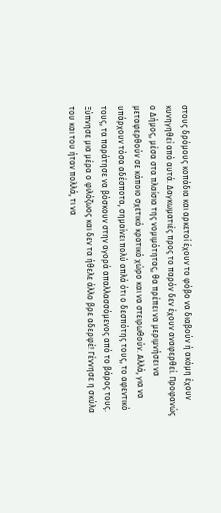στους δρόμους κοπάδια και αρκετοί έχουν το φόβο να διαβούν ή ακόμη έχουν κυνηγηθεί από αυτά. Δαγκωματιές προς το παρόν δεν έχουν αναφερθεί. Προφανώς ο Δήμος, μέσα στα πλαίσια της νομιμότητας, θα πρέπει να μεριμνήσει να μεταφερθούν σε κάποιο σχετικό κρατικό χώρο και να στειρωθούν. Αλλά, για να υπάρχουν τόσα αδέσποτα, σημαίνει πολύ απλά ότι ο δεσπότης τους, το αφεντικό τους, τα παράτησε να βόσκουν στην αγορά απαλλασσόμενος από το βάρος τους. Ξύπνησε μια μέρα ο φιλόζωος και δεν τα ήθελε άλλο βρε αδερφέ! Γέννησε η σκύλα του και του ήταν πολλά, τι να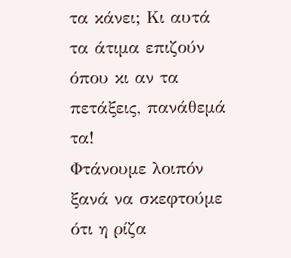τα κάνει; Κι αυτά τα άτιμα επιζούν όπου κι αν τα πετάξεις, πανάθεμά τα!
Φτάνουμε λοιπόν ξανά να σκεφτούμε ότι η ρίζα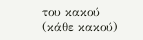του κακού (κάθε κακού)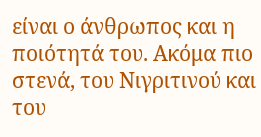είναι ο άνθρωπος και η ποιότητά του. Ακόμα πιο στενά, του Νιγριτινού και του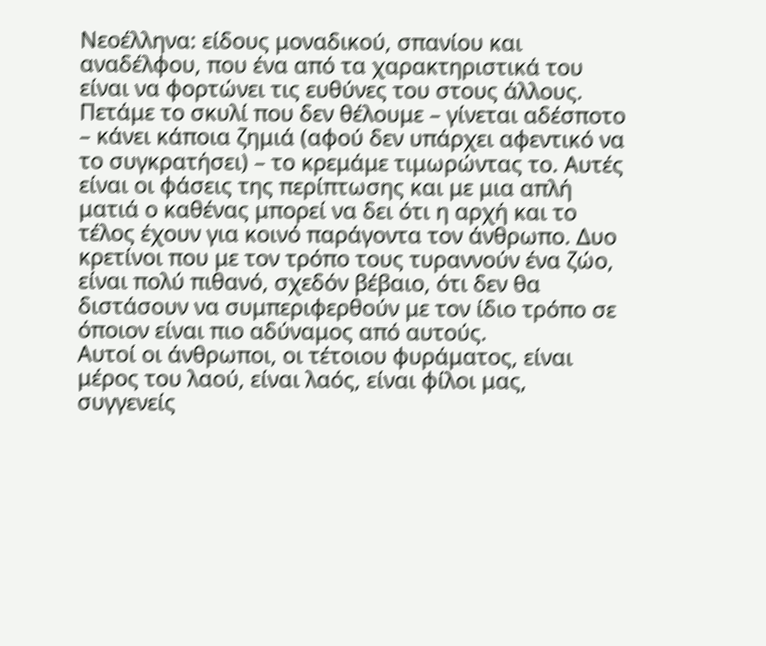Νεοέλληνα: είδους μοναδικού, σπανίου και αναδέλφου, που ένα από τα χαρακτηριστικά του είναι να φορτώνει τις ευθύνες του στους άλλους. Πετάμε το σκυλί που δεν θέλουμε – γίνεται αδέσποτο – κάνει κάποια ζημιά (αφού δεν υπάρχει αφεντικό να το συγκρατήσει) – το κρεμάμε τιμωρώντας το. Αυτές είναι οι φάσεις της περίπτωσης και με μια απλή ματιά ο καθένας μπορεί να δει ότι η αρχή και το τέλος έχουν για κοινό παράγοντα τον άνθρωπο. Δυο κρετίνοι που με τον τρόπο τους τυραννούν ένα ζώο, είναι πολύ πιθανό, σχεδόν βέβαιο, ότι δεν θα διστάσουν να συμπεριφερθούν με τον ίδιο τρόπο σε όποιον είναι πιο αδύναμος από αυτούς.
Αυτοί οι άνθρωποι, οι τέτοιου φυράματος, είναι μέρος του λαού, είναι λαός, είναι φίλοι μας, συγγενείς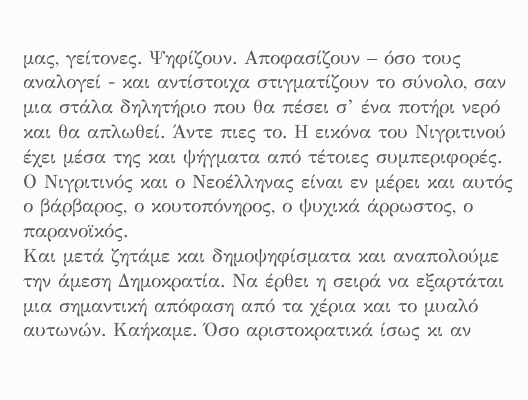μας, γείτονες. Ψηφίζουν. Αποφασίζουν – όσο τους αναλογεί - και αντίστοιχα στιγματίζουν το σύνολο, σαν μια στάλα δηλητήριο που θα πέσει σ’ ένα ποτήρι νερό και θα απλωθεί. Άντε πιες το. Η εικόνα του Νιγριτινού έχει μέσα της και ψήγματα από τέτοιες συμπεριφορές. Ο Νιγριτινός και ο Νεοέλληνας είναι εν μέρει και αυτός ο βάρβαρος, ο κουτοπόνηρος, ο ψυχικά άρρωστος, ο παρανοϊκός.
Και μετά ζητάμε και δημοψηφίσματα και αναπολούμε την άμεση Δημοκρατία. Να έρθει η σειρά να εξαρτάται μια σημαντική απόφαση από τα χέρια και το μυαλό αυτωνών. Καήκαμε. Όσο αριστοκρατικά ίσως κι αν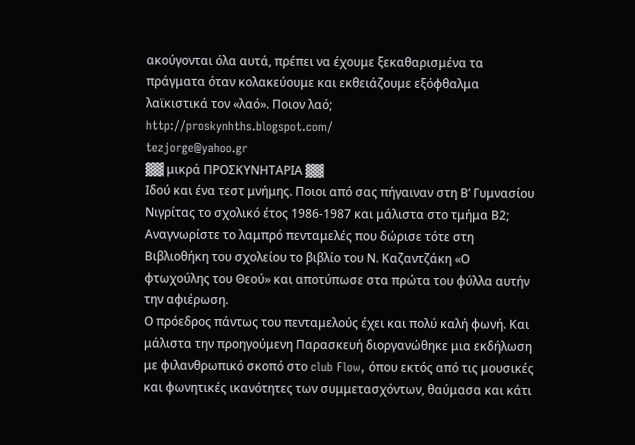ακούγονται όλα αυτά, πρέπει να έχουμε ξεκαθαρισμένα τα πράγματα όταν κολακεύουμε και εκθειάζουμε εξόφθαλμα λαϊκιστικά τον «λαό». Ποιον λαό;
http://proskynhths.blogspot.com/
tezjorge@yahoo.gr
▓▓ μικρά ΠΡΟΣΚΥΝΗΤΑΡΙΑ ▓▓
Ιδού και ένα τεστ μνήμης. Ποιοι από σας πήγαιναν στη Β’ Γυμνασίου Νιγρίτας το σχολικό έτος 1986-1987 και μάλιστα στο τμήμα Β2; Αναγνωρίστε το λαμπρό πενταμελές που δώρισε τότε στη Βιβλιοθήκη του σχολείου το βιβλίο του Ν. Καζαντζάκη «Ο φτωχούλης του Θεού» και αποτύπωσε στα πρώτα του φύλλα αυτήν την αφιέρωση.
Ο πρόεδρος πάντως του πενταμελούς έχει και πολύ καλή φωνή. Και μάλιστα την προηγούμενη Παρασκευή διοργανώθηκε μια εκδήλωση με φιλανθρωπικό σκοπό στο club Flow, όπου εκτός από τις μουσικές και φωνητικές ικανότητες των συμμετασχόντων, θαύμασα και κάτι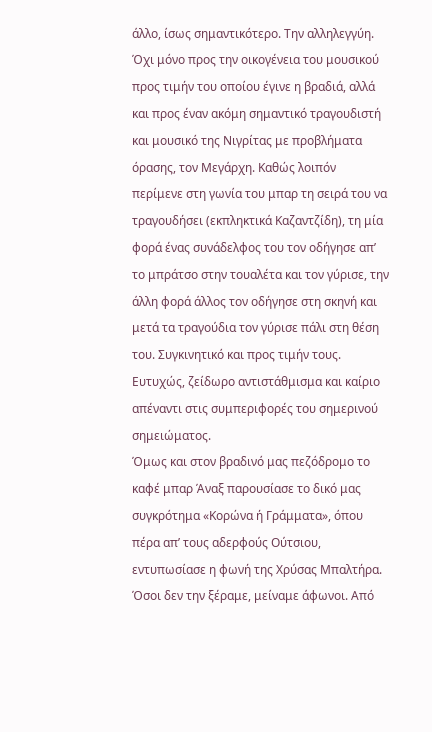άλλο, ίσως σημαντικότερο. Την αλληλεγγύη. Όχι μόνο προς την οικογένεια του μουσικού προς τιμήν του οποίου έγινε η βραδιά, αλλά και προς έναν ακόμη σημαντικό τραγουδιστή και μουσικό της Νιγρίτας με προβλήματα όρασης, τον Μεγάρχη. Καθώς λοιπόν περίμενε στη γωνία του μπαρ τη σειρά του να τραγουδήσει (εκπληκτικά Καζαντζίδη), τη μία φορά ένας συνάδελφος του τον οδήγησε απ’ το μπράτσο στην τουαλέτα και τον γύρισε, την άλλη φορά άλλος τον οδήγησε στη σκηνή και μετά τα τραγούδια τον γύρισε πάλι στη θέση του. Συγκινητικό και προς τιμήν τους. Ευτυχώς, ζείδωρο αντιστάθμισμα και καίριο απέναντι στις συμπεριφορές του σημερινού σημειώματος.
Όμως και στον βραδινό μας πεζόδρομο το καφέ μπαρ Άναξ παρουσίασε το δικό μας συγκρότημα «Κορώνα ή Γράμματα», όπου πέρα απ’ τους αδερφούς Ούτσιου, εντυπωσίασε η φωνή της Χρύσας Μπαλτήρα. Όσοι δεν την ξέραμε, μείναμε άφωνοι. Από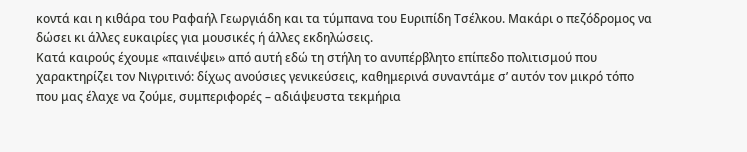κοντά και η κιθάρα του Ραφαήλ Γεωργιάδη και τα τύμπανα του Ευριπίδη Τσέλκου. Μακάρι ο πεζόδρομος να δώσει κι άλλες ευκαιρίες για μουσικές ή άλλες εκδηλώσεις.
Κατά καιρούς έχουμε «παινέψει» από αυτή εδώ τη στήλη το ανυπέρβλητο επίπεδο πολιτισμού που χαρακτηρίζει τον Νιγριτινό: δίχως ανούσιες γενικεύσεις, καθημερινά συναντάμε σ’ αυτόν τον μικρό τόπο που μας έλαχε να ζούμε, συμπεριφορές – αδιάψευστα τεκμήρια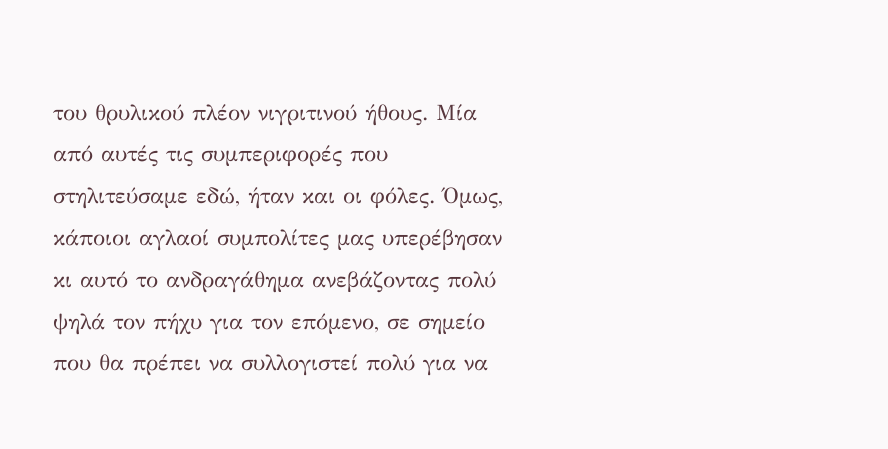του θρυλικού πλέον νιγριτινού ήθους. Μία από αυτές τις συμπεριφορές που στηλιτεύσαμε εδώ, ήταν και οι φόλες. Όμως, κάποιοι αγλαοί συμπολίτες μας υπερέβησαν κι αυτό το ανδραγάθημα ανεβάζοντας πολύ ψηλά τον πήχυ για τον επόμενο, σε σημείο που θα πρέπει να συλλογιστεί πολύ για να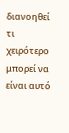διανοηθεί τι χειρότερο μπορεί να είναι αυτό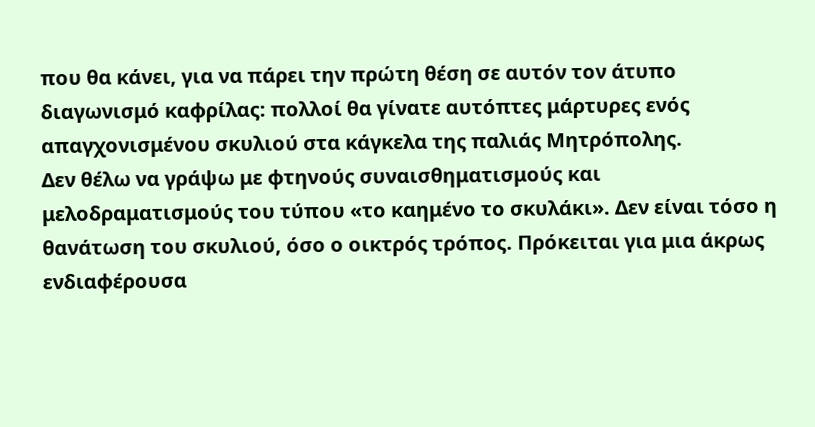που θα κάνει, για να πάρει την πρώτη θέση σε αυτόν τον άτυπο διαγωνισμό καφρίλας: πολλοί θα γίνατε αυτόπτες μάρτυρες ενός απαγχονισμένου σκυλιού στα κάγκελα της παλιάς Μητρόπολης.
Δεν θέλω να γράψω με φτηνούς συναισθηματισμούς και μελοδραματισμούς του τύπου «το καημένο το σκυλάκι». Δεν είναι τόσο η θανάτωση του σκυλιού, όσο ο οικτρός τρόπος. Πρόκειται για μια άκρως ενδιαφέρουσα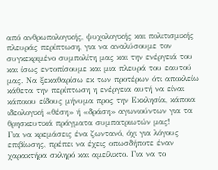από ανθρωπολογικής, ψυχολογικής και πολιτισμικής πλευράς περίπτωση, για να αναλύσουμε τον συγκεκριμένο συμπολίτη μας και την ενέργειά του και ίσως εντοπίσουμε και μια πλευρά του εαυτού μας. Να ξεκαθαρίσω εκ των προτέρων ότι αποκλείω κάθετα την περίπτωση η ενέργεια αυτή να είναι κάποιου είδους μήνυμα προς την Εκκλησία, κάποια ιδεολογική «θέση» ή «δράση» αγωνιούντων για τα θρησκευτικά πράγματα συμπατριωτών μας!
Για να κρεμάσεις ένα ζωντανό, όχι για λόγους επιβίωσης, πρέπει να έχεις οπωσδήποτε έναν χαρακτήρα σκληρό και αμείλικτο. Για να το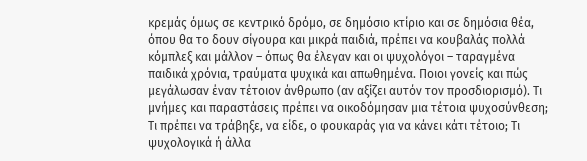κρεμάς όμως σε κεντρικό δρόμο, σε δημόσιο κτίριο και σε δημόσια θέα, όπου θα το δουν σίγουρα και μικρά παιδιά, πρέπει να κουβαλάς πολλά κόμπλεξ και μάλλον – όπως θα έλεγαν και οι ψυχολόγοι – ταραγμένα παιδικά χρόνια, τραύματα ψυχικά και απωθημένα. Ποιοι γονείς και πώς μεγάλωσαν έναν τέτοιον άνθρωπο (αν αξίζει αυτόν τον προσδιορισμό). Τι μνήμες και παραστάσεις πρέπει να οικοδόμησαν μια τέτοια ψυχοσύνθεση; Τι πρέπει να τράβηξε, να είδε, ο φουκαράς για να κάνει κάτι τέτοιο; Τι ψυχολογικά ή άλλα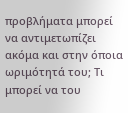προβλήματα μπορεί να αντιμετωπίζει ακόμα και στην όποια ωριμότητά του; Τι μπορεί να του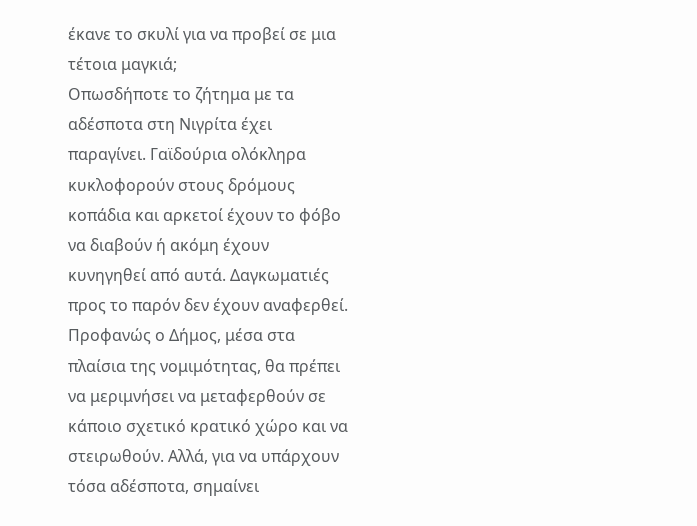έκανε το σκυλί για να προβεί σε μια τέτοια μαγκιά;
Οπωσδήποτε το ζήτημα με τα αδέσποτα στη Νιγρίτα έχει παραγίνει. Γαϊδούρια ολόκληρα κυκλοφορούν στους δρόμους κοπάδια και αρκετοί έχουν το φόβο να διαβούν ή ακόμη έχουν κυνηγηθεί από αυτά. Δαγκωματιές προς το παρόν δεν έχουν αναφερθεί. Προφανώς ο Δήμος, μέσα στα πλαίσια της νομιμότητας, θα πρέπει να μεριμνήσει να μεταφερθούν σε κάποιο σχετικό κρατικό χώρο και να στειρωθούν. Αλλά, για να υπάρχουν τόσα αδέσποτα, σημαίνει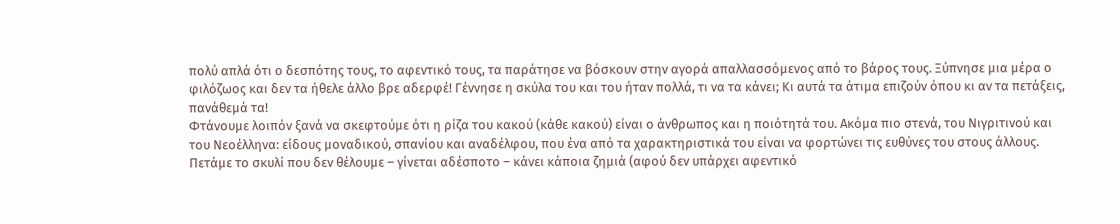πολύ απλά ότι ο δεσπότης τους, το αφεντικό τους, τα παράτησε να βόσκουν στην αγορά απαλλασσόμενος από το βάρος τους. Ξύπνησε μια μέρα ο φιλόζωος και δεν τα ήθελε άλλο βρε αδερφέ! Γέννησε η σκύλα του και του ήταν πολλά, τι να τα κάνει; Κι αυτά τα άτιμα επιζούν όπου κι αν τα πετάξεις, πανάθεμά τα!
Φτάνουμε λοιπόν ξανά να σκεφτούμε ότι η ρίζα του κακού (κάθε κακού) είναι ο άνθρωπος και η ποιότητά του. Ακόμα πιο στενά, του Νιγριτινού και του Νεοέλληνα: είδους μοναδικού, σπανίου και αναδέλφου, που ένα από τα χαρακτηριστικά του είναι να φορτώνει τις ευθύνες του στους άλλους. Πετάμε το σκυλί που δεν θέλουμε – γίνεται αδέσποτο – κάνει κάποια ζημιά (αφού δεν υπάρχει αφεντικό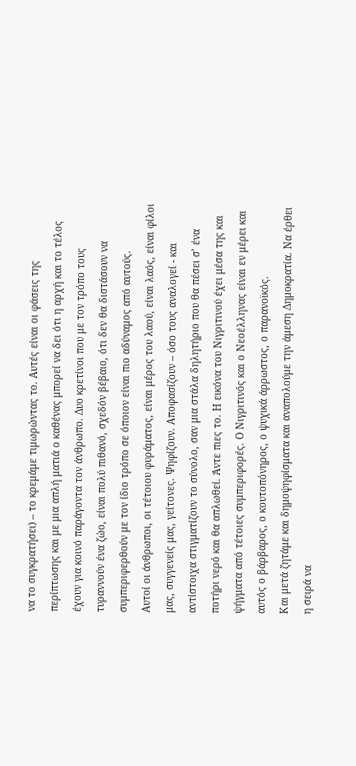να το συγκρατήσει) – το κρεμάμε τιμωρώντας το. Αυτές είναι οι φάσεις της περίπτωσης και με μια απλή ματιά ο καθένας μπορεί να δει ότι η αρχή και το τέλος έχουν για κοινό παράγοντα τον άνθρωπο. Δυο κρετίνοι που με τον τρόπο τους τυραννούν ένα ζώο, είναι πολύ πιθανό, σχεδόν βέβαιο, ότι δεν θα διστάσουν να συμπεριφερθούν με τον ίδιο τρόπο σε όποιον είναι πιο αδύναμος από αυτούς.
Αυτοί οι άνθρωποι, οι τέτοιου φυράματος, είναι μέρος του λαού, είναι λαός, είναι φίλοι μας, συγγενείς μας, γείτονες. Ψηφίζουν. Αποφασίζουν – όσο τους αναλογεί - και αντίστοιχα στιγματίζουν το σύνολο, σαν μια στάλα δηλητήριο που θα πέσει σ’ ένα ποτήρι νερό και θα απλωθεί. Άντε πιες το. Η εικόνα του Νιγριτινού έχει μέσα της και ψήγματα από τέτοιες συμπεριφορές. Ο Νιγριτινός και ο Νεοέλληνας είναι εν μέρει και αυτός ο βάρβαρος, ο κουτοπόνηρος, ο ψυχικά άρρωστος, ο παρανοϊκός.
Και μετά ζητάμε και δημοψηφίσματα και αναπολούμε την άμεση Δημοκρατία. Να έρθει η σειρά να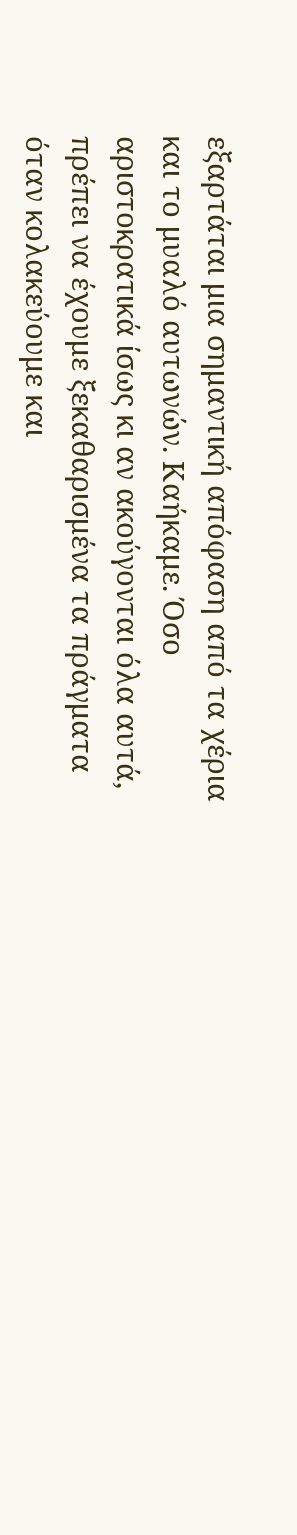εξαρτάται μια σημαντική απόφαση από τα χέρια και το μυαλό αυτωνών. Καήκαμε. Όσο αριστοκρατικά ίσως κι αν ακούγονται όλα αυτά, πρέπει να έχουμε ξεκαθαρισμένα τα πράγματα όταν κολακεύουμε και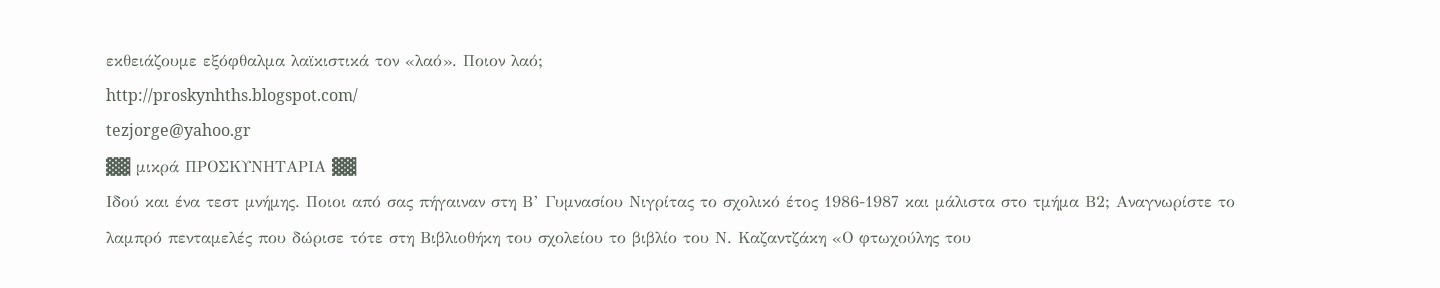εκθειάζουμε εξόφθαλμα λαϊκιστικά τον «λαό». Ποιον λαό;
http://proskynhths.blogspot.com/
tezjorge@yahoo.gr
▓▓ μικρά ΠΡΟΣΚΥΝΗΤΑΡΙΑ ▓▓
Ιδού και ένα τεστ μνήμης. Ποιοι από σας πήγαιναν στη Β’ Γυμνασίου Νιγρίτας το σχολικό έτος 1986-1987 και μάλιστα στο τμήμα Β2; Αναγνωρίστε το λαμπρό πενταμελές που δώρισε τότε στη Βιβλιοθήκη του σχολείου το βιβλίο του Ν. Καζαντζάκη «Ο φτωχούλης του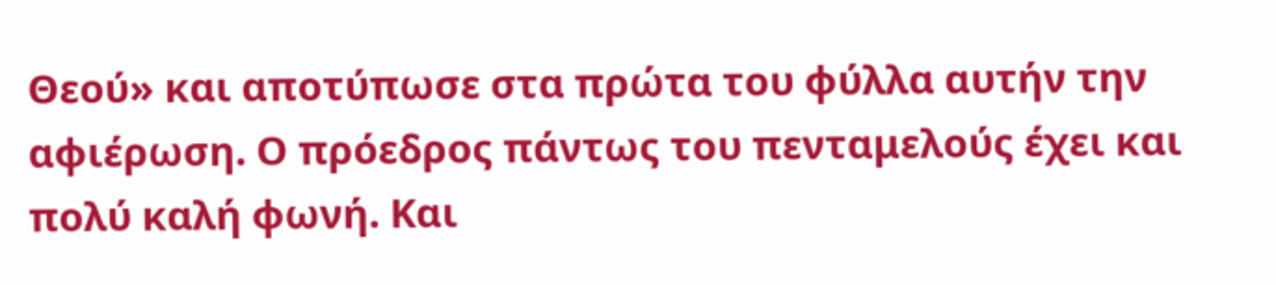Θεού» και αποτύπωσε στα πρώτα του φύλλα αυτήν την αφιέρωση. Ο πρόεδρος πάντως του πενταμελούς έχει και πολύ καλή φωνή. Και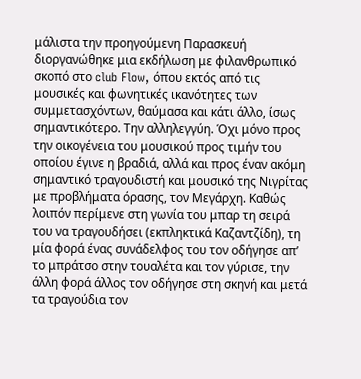μάλιστα την προηγούμενη Παρασκευή διοργανώθηκε μια εκδήλωση με φιλανθρωπικό σκοπό στο club Flow, όπου εκτός από τις μουσικές και φωνητικές ικανότητες των συμμετασχόντων, θαύμασα και κάτι άλλο, ίσως σημαντικότερο. Την αλληλεγγύη. Όχι μόνο προς την οικογένεια του μουσικού προς τιμήν του οποίου έγινε η βραδιά, αλλά και προς έναν ακόμη σημαντικό τραγουδιστή και μουσικό της Νιγρίτας με προβλήματα όρασης, τον Μεγάρχη. Καθώς λοιπόν περίμενε στη γωνία του μπαρ τη σειρά του να τραγουδήσει (εκπληκτικά Καζαντζίδη), τη μία φορά ένας συνάδελφος του τον οδήγησε απ’ το μπράτσο στην τουαλέτα και τον γύρισε, την άλλη φορά άλλος τον οδήγησε στη σκηνή και μετά τα τραγούδια τον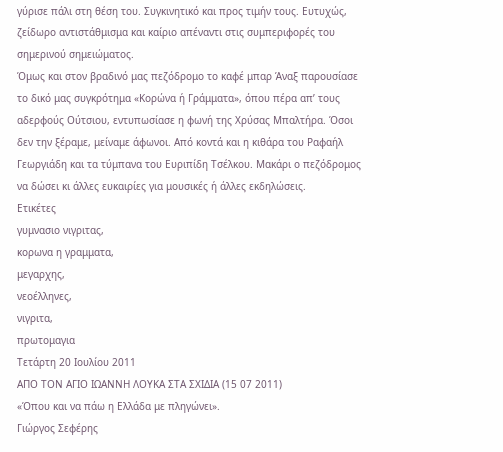γύρισε πάλι στη θέση του. Συγκινητικό και προς τιμήν τους. Ευτυχώς, ζείδωρο αντιστάθμισμα και καίριο απέναντι στις συμπεριφορές του σημερινού σημειώματος.
Όμως και στον βραδινό μας πεζόδρομο το καφέ μπαρ Άναξ παρουσίασε το δικό μας συγκρότημα «Κορώνα ή Γράμματα», όπου πέρα απ’ τους αδερφούς Ούτσιου, εντυπωσίασε η φωνή της Χρύσας Μπαλτήρα. Όσοι δεν την ξέραμε, μείναμε άφωνοι. Από κοντά και η κιθάρα του Ραφαήλ Γεωργιάδη και τα τύμπανα του Ευριπίδη Τσέλκου. Μακάρι ο πεζόδρομος να δώσει κι άλλες ευκαιρίες για μουσικές ή άλλες εκδηλώσεις.
Ετικέτες
γυμνασιο νιγριτας,
κορωνα η γραμματα,
μεγαρχης,
νεοέλληνες,
νιγριτα,
πρωτομαγια
Τετάρτη 20 Ιουλίου 2011
ΑΠΟ ΤΟΝ ΑΓΙΟ ΙΩΑΝΝΗ ΛΟΥΚΑ ΣΤΑ ΣΧΙΔΙΑ (15 07 2011)
«Όπου και να πάω η Ελλάδα με πληγώνει».
Γιώργος Σεφέρης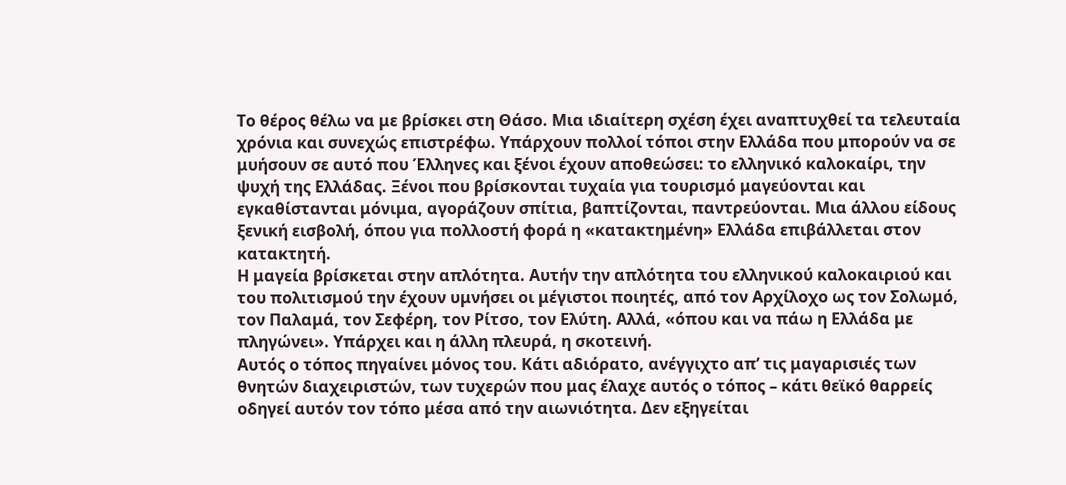Το θέρος θέλω να με βρίσκει στη Θάσο. Μια ιδιαίτερη σχέση έχει αναπτυχθεί τα τελευταία χρόνια και συνεχώς επιστρέφω. Υπάρχουν πολλοί τόποι στην Ελλάδα που μπορούν να σε μυήσουν σε αυτό που Έλληνες και ξένοι έχουν αποθεώσει: το ελληνικό καλοκαίρι, την ψυχή της Ελλάδας. Ξένοι που βρίσκονται τυχαία για τουρισμό μαγεύονται και εγκαθίστανται μόνιμα, αγοράζουν σπίτια, βαπτίζονται, παντρεύονται. Μια άλλου είδους ξενική εισβολή, όπου για πολλοστή φορά η «κατακτημένη» Ελλάδα επιβάλλεται στον κατακτητή.
Η μαγεία βρίσκεται στην απλότητα. Αυτήν την απλότητα του ελληνικού καλοκαιριού και του πολιτισμού την έχουν υμνήσει οι μέγιστοι ποιητές, από τον Αρχίλοχο ως τον Σολωμό, τον Παλαμά, τον Σεφέρη, τον Ρίτσο, τον Ελύτη. Αλλά, «όπου και να πάω η Ελλάδα με πληγώνει». Υπάρχει και η άλλη πλευρά, η σκοτεινή.
Αυτός ο τόπος πηγαίνει μόνος του. Κάτι αδιόρατο, ανέγγιχτο απ’ τις μαγαρισιές των θνητών διαχειριστών, των τυχερών που μας έλαχε αυτός ο τόπος – κάτι θεϊκό θαρρείς οδηγεί αυτόν τον τόπο μέσα από την αιωνιότητα. Δεν εξηγείται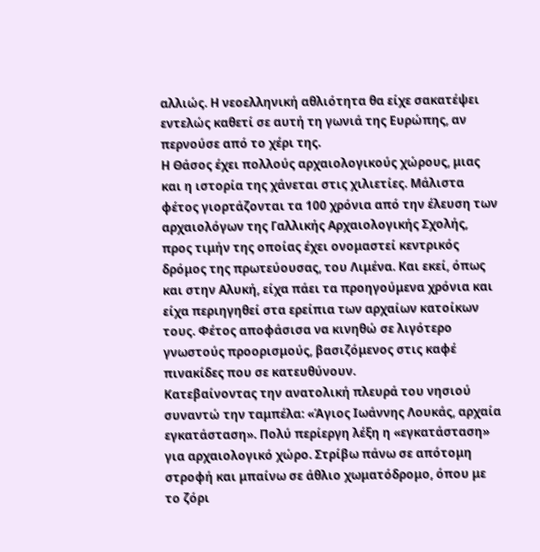αλλιώς. Η νεοελληνική αθλιότητα θα είχε σακατέψει εντελώς καθετί σε αυτή τη γωνιά της Ευρώπης, αν περνούσε από το χέρι της.
Η Θάσος έχει πολλούς αρχαιολογικούς χώρους, μιας και η ιστορία της χάνεται στις χιλιετίες. Μάλιστα φέτος γιορτάζονται τα 100 χρόνια από την έλευση των αρχαιολόγων της Γαλλικής Αρχαιολογικής Σχολής, προς τιμήν της οποίας έχει ονομαστεί κεντρικός δρόμος της πρωτεύουσας, του Λιμένα. Και εκεί, όπως και στην Αλυκή, είχα πάει τα προηγούμενα χρόνια και είχα περιηγηθεί στα ερείπια των αρχαίων κατοίκων τους. Φέτος αποφάσισα να κινηθώ σε λιγότερο γνωστούς προορισμούς, βασιζόμενος στις καφέ πινακίδες που σε κατευθύνουν.
Κατεβαίνοντας την ανατολική πλευρά του νησιού συναντώ την ταμπέλα: «Άγιος Ιωάννης Λουκάς, αρχαία εγκατάσταση». Πολύ περίεργη λέξη η «εγκατάσταση» για αρχαιολογικό χώρο. Στρίβω πάνω σε απότομη στροφή και μπαίνω σε άθλιο χωματόδρομο, όπου με το ζόρι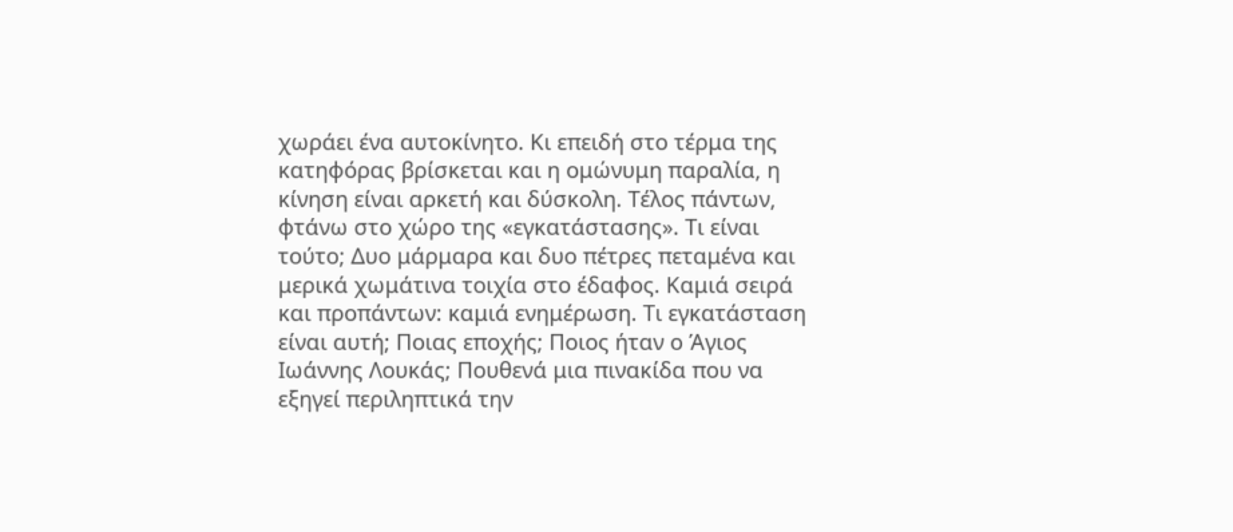χωράει ένα αυτοκίνητο. Κι επειδή στο τέρμα της κατηφόρας βρίσκεται και η ομώνυμη παραλία, η κίνηση είναι αρκετή και δύσκολη. Τέλος πάντων, φτάνω στο χώρο της «εγκατάστασης». Τι είναι τούτο; Δυο μάρμαρα και δυο πέτρες πεταμένα και μερικά χωμάτινα τοιχία στο έδαφος. Καμιά σειρά και προπάντων: καμιά ενημέρωση. Τι εγκατάσταση είναι αυτή; Ποιας εποχής; Ποιος ήταν ο Άγιος Ιωάννης Λουκάς; Πουθενά μια πινακίδα που να εξηγεί περιληπτικά την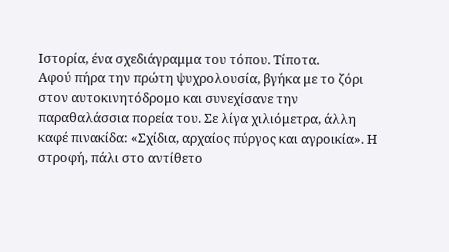Ιστορία, ένα σχεδιάγραμμα του τόπου. Τίποτα.
Αφού πήρα την πρώτη ψυχρολουσία, βγήκα με το ζόρι στον αυτοκινητόδρομο και συνεχίσανε την παραθαλάσσια πορεία του. Σε λίγα χιλιόμετρα, άλλη καφέ πινακίδα: «Σχίδια, αρχαίος πύργος και αγροικία». Η στροφή, πάλι στο αντίθετο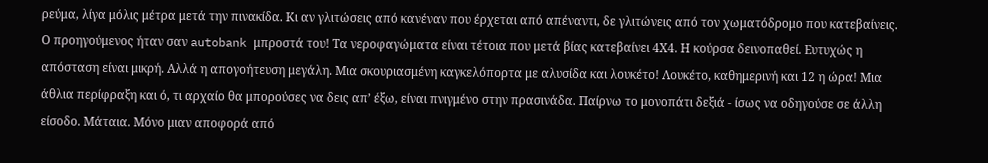ρεύμα, λίγα μόλις μέτρα μετά την πινακίδα. Κι αν γλιτώσεις από κανέναν που έρχεται από απέναντι, δε γλιτώνεις από τον χωματόδρομο που κατεβαίνεις. Ο προηγούμενος ήταν σαν autobank μπροστά του! Τα νεροφαγώματα είναι τέτοια που μετά βίας κατεβαίνει 4Χ4. Η κούρσα δεινοπαθεί. Ευτυχώς η απόσταση είναι μικρή. Αλλά η απογοήτευση μεγάλη. Μια σκουριασμένη καγκελόπορτα με αλυσίδα και λουκέτο! Λουκέτο, καθημερινή και 12 η ώρα! Μια άθλια περίφραξη και ό, τι αρχαίο θα μπορούσες να δεις απ’ έξω, είναι πνιγμένο στην πρασινάδα. Παίρνω το μονοπάτι δεξιά - ίσως να οδηγούσε σε άλλη είσοδο. Μάταια. Μόνο μιαν αποφορά από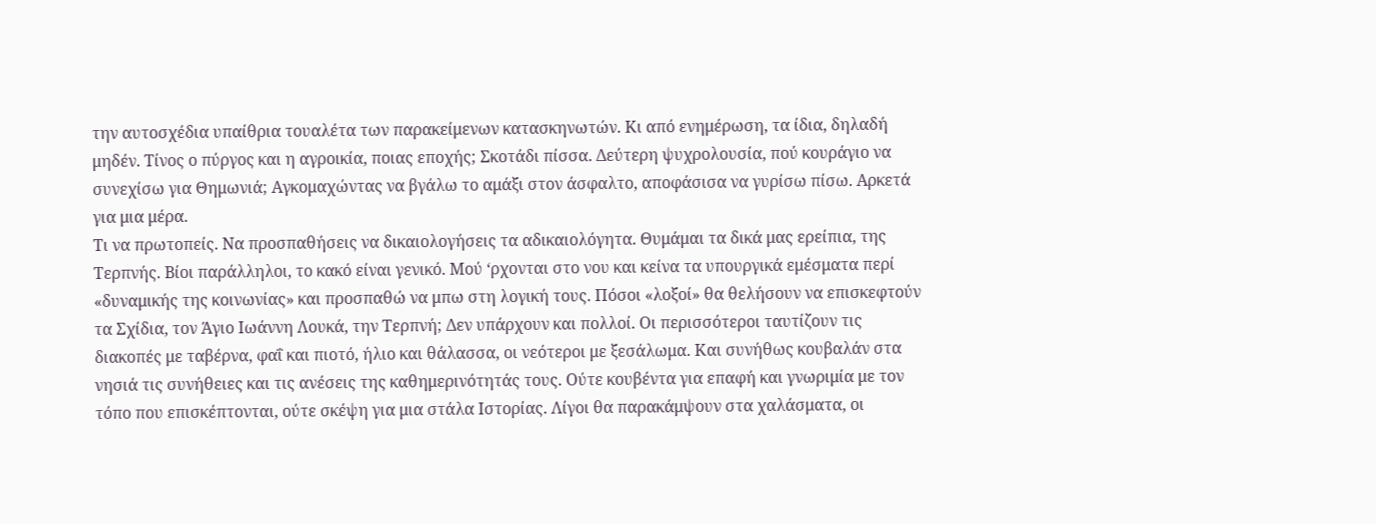την αυτοσχέδια υπαίθρια τουαλέτα των παρακείμενων κατασκηνωτών. Κι από ενημέρωση, τα ίδια, δηλαδή μηδέν. Τίνος ο πύργος και η αγροικία, ποιας εποχής; Σκοτάδι πίσσα. Δεύτερη ψυχρολουσία, πού κουράγιο να συνεχίσω για Θημωνιά; Αγκομαχώντας να βγάλω το αμάξι στον άσφαλτο, αποφάσισα να γυρίσω πίσω. Αρκετά για μια μέρα.
Τι να πρωτοπείς. Να προσπαθήσεις να δικαιολογήσεις τα αδικαιολόγητα. Θυμάμαι τα δικά μας ερείπια, της Τερπνής. Βίοι παράλληλοι, το κακό είναι γενικό. Μού ‘ρχονται στο νου και κείνα τα υπουργικά εμέσματα περί «δυναμικής της κοινωνίας» και προσπαθώ να μπω στη λογική τους. Πόσοι «λοξοί» θα θελήσουν να επισκεφτούν τα Σχίδια, τον Άγιο Ιωάννη Λουκά, την Τερπνή; Δεν υπάρχουν και πολλοί. Οι περισσότεροι ταυτίζουν τις διακοπές με ταβέρνα, φαΐ και πιοτό, ήλιο και θάλασσα, οι νεότεροι με ξεσάλωμα. Και συνήθως κουβαλάν στα νησιά τις συνήθειες και τις ανέσεις της καθημερινότητάς τους. Ούτε κουβέντα για επαφή και γνωριμία με τον τόπο που επισκέπτονται, ούτε σκέψη για μια στάλα Ιστορίας. Λίγοι θα παρακάμψουν στα χαλάσματα, οι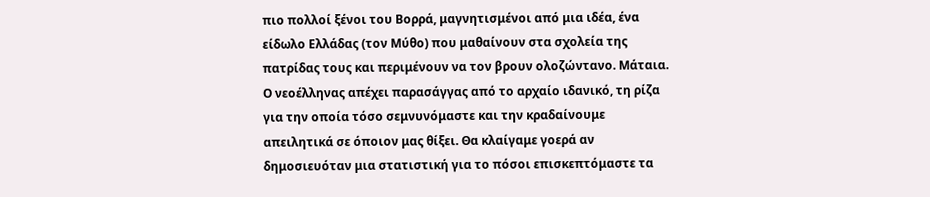πιο πολλοί ξένοι του Βορρά, μαγνητισμένοι από μια ιδέα, ένα είδωλο Ελλάδας (τον Μύθο) που μαθαίνουν στα σχολεία της πατρίδας τους και περιμένουν να τον βρουν ολοζώντανο. Μάταια.
Ο νεοέλληνας απέχει παρασάγγας από το αρχαίο ιδανικό, τη ρίζα για την οποία τόσο σεμνυνόμαστε και την κραδαίνουμε απειλητικά σε όποιον μας θίξει. Θα κλαίγαμε γοερά αν δημοσιευόταν μια στατιστική για το πόσοι επισκεπτόμαστε τα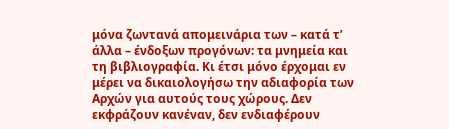μόνα ζωντανά απομεινάρια των – κατά τ’ άλλα – ένδοξων προγόνων: τα μνημεία και τη βιβλιογραφία. Κι έτσι μόνο έρχομαι εν μέρει να δικαιολογήσω την αδιαφορία των Αρχών για αυτούς τους χώρους. Δεν εκφράζουν κανέναν, δεν ενδιαφέρουν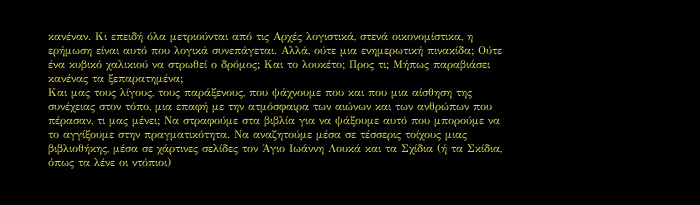κανέναν. Κι επειδή όλα μετριούνται από τις Αρχές λογιστικά, στενά οικονομίστικα, η ερήμωση είναι αυτό που λογικά συνεπάγεται. Αλλά, ούτε μια ενημερωτική πινακίδα; Ούτε ένα κυβικό χαλικιού να στρωθεί ο δρόμος; Και το λουκέτο; Προς τι; Μήπως παραβιάσει κανένας τα ξεπαρατημένα;
Και μας τους λίγους, τους παράξενους, που ψάχνουμε που και που μια αίσθηση της συνέχειας στον τόπο, μια επαφή με την ατμόσφαιρα των αιώνων και των ανθρώπων που πέρασαν, τι μας μένει; Να στραφούμε στα βιβλία για να ψάξουμε αυτό που μπορούμε να το αγγίξουμε στην πραγματικότητα. Να αναζητούμε μέσα σε τέσσερις τοίχους μιας βιβλιοθήκης, μέσα σε χάρτινες σελίδες τον Άγιο Ιωάννη Λουκά και τα Σχίδια (ή τα Σκίδια, όπως τα λένε οι ντόπιοι)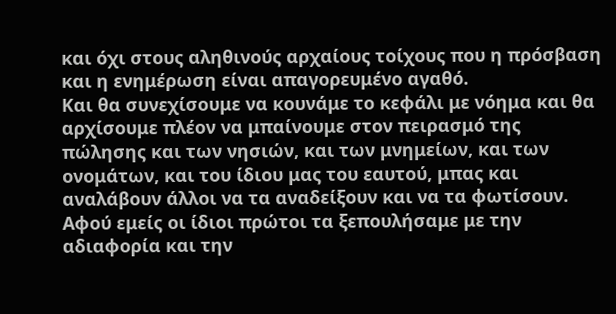και όχι στους αληθινούς αρχαίους τοίχους που η πρόσβαση και η ενημέρωση είναι απαγορευμένο αγαθό.
Και θα συνεχίσουμε να κουνάμε το κεφάλι με νόημα και θα αρχίσουμε πλέον να μπαίνουμε στον πειρασμό της πώλησης και των νησιών, και των μνημείων, και των ονομάτων, και του ίδιου μας του εαυτού, μπας και αναλάβουν άλλοι να τα αναδείξουν και να τα φωτίσουν. Αφού εμείς οι ίδιοι πρώτοι τα ξεπουλήσαμε με την αδιαφορία και την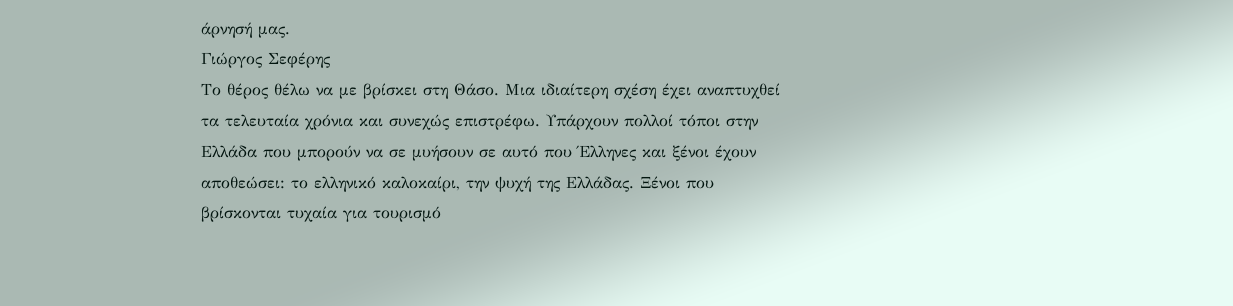άρνησή μας.
Γιώργος Σεφέρης
Το θέρος θέλω να με βρίσκει στη Θάσο. Μια ιδιαίτερη σχέση έχει αναπτυχθεί τα τελευταία χρόνια και συνεχώς επιστρέφω. Υπάρχουν πολλοί τόποι στην Ελλάδα που μπορούν να σε μυήσουν σε αυτό που Έλληνες και ξένοι έχουν αποθεώσει: το ελληνικό καλοκαίρι, την ψυχή της Ελλάδας. Ξένοι που βρίσκονται τυχαία για τουρισμό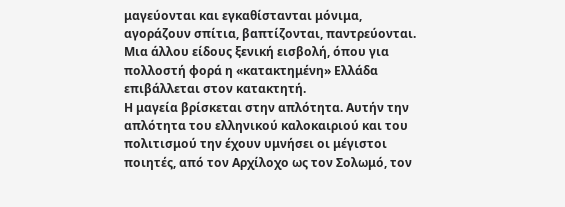μαγεύονται και εγκαθίστανται μόνιμα, αγοράζουν σπίτια, βαπτίζονται, παντρεύονται. Μια άλλου είδους ξενική εισβολή, όπου για πολλοστή φορά η «κατακτημένη» Ελλάδα επιβάλλεται στον κατακτητή.
Η μαγεία βρίσκεται στην απλότητα. Αυτήν την απλότητα του ελληνικού καλοκαιριού και του πολιτισμού την έχουν υμνήσει οι μέγιστοι ποιητές, από τον Αρχίλοχο ως τον Σολωμό, τον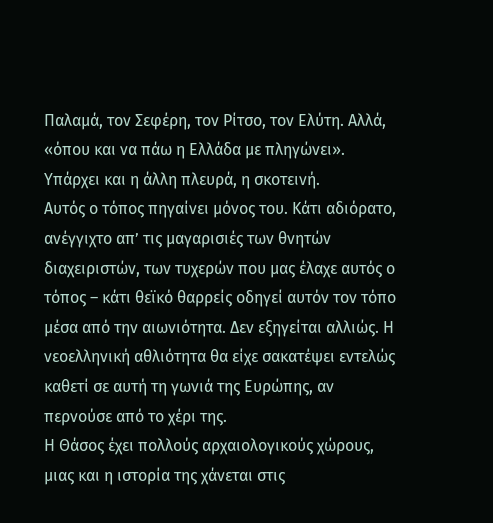Παλαμά, τον Σεφέρη, τον Ρίτσο, τον Ελύτη. Αλλά, «όπου και να πάω η Ελλάδα με πληγώνει». Υπάρχει και η άλλη πλευρά, η σκοτεινή.
Αυτός ο τόπος πηγαίνει μόνος του. Κάτι αδιόρατο, ανέγγιχτο απ’ τις μαγαρισιές των θνητών διαχειριστών, των τυχερών που μας έλαχε αυτός ο τόπος – κάτι θεϊκό θαρρείς οδηγεί αυτόν τον τόπο μέσα από την αιωνιότητα. Δεν εξηγείται αλλιώς. Η νεοελληνική αθλιότητα θα είχε σακατέψει εντελώς καθετί σε αυτή τη γωνιά της Ευρώπης, αν περνούσε από το χέρι της.
Η Θάσος έχει πολλούς αρχαιολογικούς χώρους, μιας και η ιστορία της χάνεται στις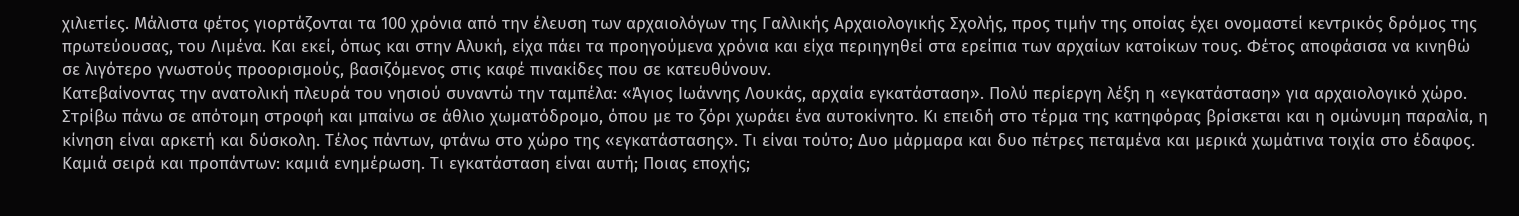χιλιετίες. Μάλιστα φέτος γιορτάζονται τα 100 χρόνια από την έλευση των αρχαιολόγων της Γαλλικής Αρχαιολογικής Σχολής, προς τιμήν της οποίας έχει ονομαστεί κεντρικός δρόμος της πρωτεύουσας, του Λιμένα. Και εκεί, όπως και στην Αλυκή, είχα πάει τα προηγούμενα χρόνια και είχα περιηγηθεί στα ερείπια των αρχαίων κατοίκων τους. Φέτος αποφάσισα να κινηθώ σε λιγότερο γνωστούς προορισμούς, βασιζόμενος στις καφέ πινακίδες που σε κατευθύνουν.
Κατεβαίνοντας την ανατολική πλευρά του νησιού συναντώ την ταμπέλα: «Άγιος Ιωάννης Λουκάς, αρχαία εγκατάσταση». Πολύ περίεργη λέξη η «εγκατάσταση» για αρχαιολογικό χώρο. Στρίβω πάνω σε απότομη στροφή και μπαίνω σε άθλιο χωματόδρομο, όπου με το ζόρι χωράει ένα αυτοκίνητο. Κι επειδή στο τέρμα της κατηφόρας βρίσκεται και η ομώνυμη παραλία, η κίνηση είναι αρκετή και δύσκολη. Τέλος πάντων, φτάνω στο χώρο της «εγκατάστασης». Τι είναι τούτο; Δυο μάρμαρα και δυο πέτρες πεταμένα και μερικά χωμάτινα τοιχία στο έδαφος. Καμιά σειρά και προπάντων: καμιά ενημέρωση. Τι εγκατάσταση είναι αυτή; Ποιας εποχής;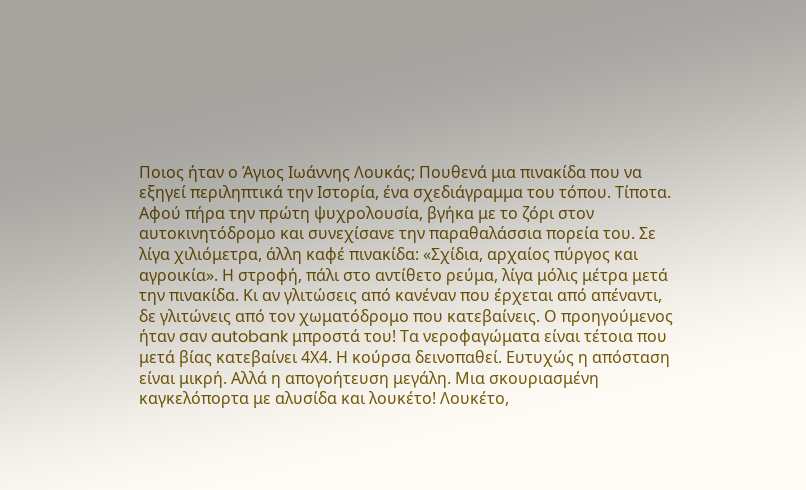Ποιος ήταν ο Άγιος Ιωάννης Λουκάς; Πουθενά μια πινακίδα που να εξηγεί περιληπτικά την Ιστορία, ένα σχεδιάγραμμα του τόπου. Τίποτα.
Αφού πήρα την πρώτη ψυχρολουσία, βγήκα με το ζόρι στον αυτοκινητόδρομο και συνεχίσανε την παραθαλάσσια πορεία του. Σε λίγα χιλιόμετρα, άλλη καφέ πινακίδα: «Σχίδια, αρχαίος πύργος και αγροικία». Η στροφή, πάλι στο αντίθετο ρεύμα, λίγα μόλις μέτρα μετά την πινακίδα. Κι αν γλιτώσεις από κανέναν που έρχεται από απέναντι, δε γλιτώνεις από τον χωματόδρομο που κατεβαίνεις. Ο προηγούμενος ήταν σαν autobank μπροστά του! Τα νεροφαγώματα είναι τέτοια που μετά βίας κατεβαίνει 4Χ4. Η κούρσα δεινοπαθεί. Ευτυχώς η απόσταση είναι μικρή. Αλλά η απογοήτευση μεγάλη. Μια σκουριασμένη καγκελόπορτα με αλυσίδα και λουκέτο! Λουκέτο,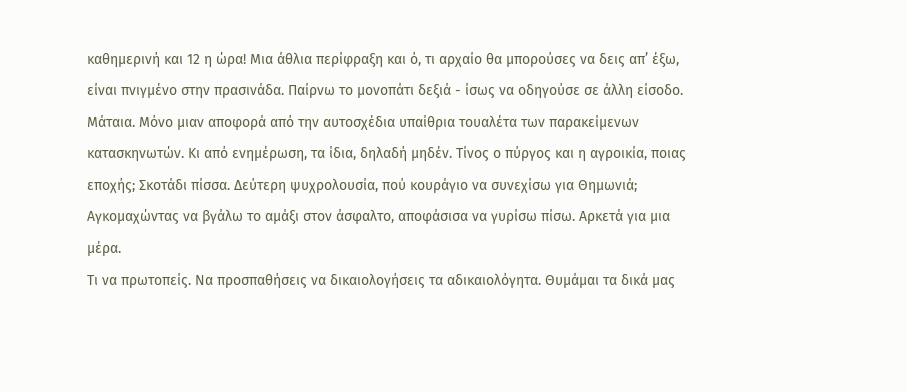καθημερινή και 12 η ώρα! Μια άθλια περίφραξη και ό, τι αρχαίο θα μπορούσες να δεις απ’ έξω, είναι πνιγμένο στην πρασινάδα. Παίρνω το μονοπάτι δεξιά - ίσως να οδηγούσε σε άλλη είσοδο. Μάταια. Μόνο μιαν αποφορά από την αυτοσχέδια υπαίθρια τουαλέτα των παρακείμενων κατασκηνωτών. Κι από ενημέρωση, τα ίδια, δηλαδή μηδέν. Τίνος ο πύργος και η αγροικία, ποιας εποχής; Σκοτάδι πίσσα. Δεύτερη ψυχρολουσία, πού κουράγιο να συνεχίσω για Θημωνιά; Αγκομαχώντας να βγάλω το αμάξι στον άσφαλτο, αποφάσισα να γυρίσω πίσω. Αρκετά για μια μέρα.
Τι να πρωτοπείς. Να προσπαθήσεις να δικαιολογήσεις τα αδικαιολόγητα. Θυμάμαι τα δικά μας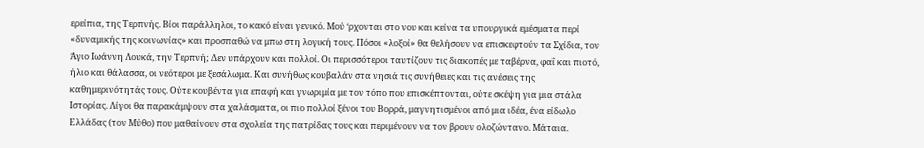ερείπια, της Τερπνής. Βίοι παράλληλοι, το κακό είναι γενικό. Μού ‘ρχονται στο νου και κείνα τα υπουργικά εμέσματα περί «δυναμικής της κοινωνίας» και προσπαθώ να μπω στη λογική τους. Πόσοι «λοξοί» θα θελήσουν να επισκεφτούν τα Σχίδια, τον Άγιο Ιωάννη Λουκά, την Τερπνή; Δεν υπάρχουν και πολλοί. Οι περισσότεροι ταυτίζουν τις διακοπές με ταβέρνα, φαΐ και πιοτό, ήλιο και θάλασσα, οι νεότεροι με ξεσάλωμα. Και συνήθως κουβαλάν στα νησιά τις συνήθειες και τις ανέσεις της καθημερινότητάς τους. Ούτε κουβέντα για επαφή και γνωριμία με τον τόπο που επισκέπτονται, ούτε σκέψη για μια στάλα Ιστορίας. Λίγοι θα παρακάμψουν στα χαλάσματα, οι πιο πολλοί ξένοι του Βορρά, μαγνητισμένοι από μια ιδέα, ένα είδωλο Ελλάδας (τον Μύθο) που μαθαίνουν στα σχολεία της πατρίδας τους και περιμένουν να τον βρουν ολοζώντανο. Μάταια.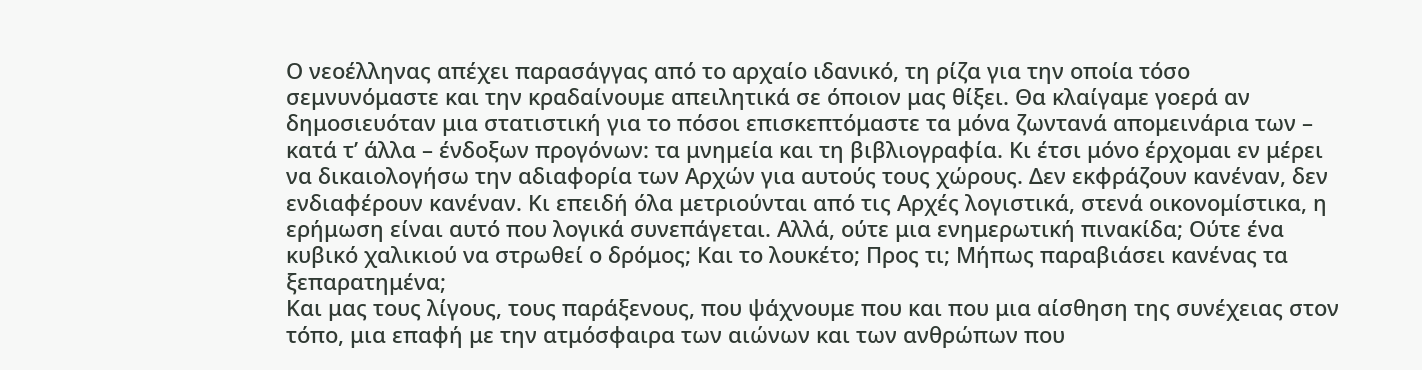Ο νεοέλληνας απέχει παρασάγγας από το αρχαίο ιδανικό, τη ρίζα για την οποία τόσο σεμνυνόμαστε και την κραδαίνουμε απειλητικά σε όποιον μας θίξει. Θα κλαίγαμε γοερά αν δημοσιευόταν μια στατιστική για το πόσοι επισκεπτόμαστε τα μόνα ζωντανά απομεινάρια των – κατά τ’ άλλα – ένδοξων προγόνων: τα μνημεία και τη βιβλιογραφία. Κι έτσι μόνο έρχομαι εν μέρει να δικαιολογήσω την αδιαφορία των Αρχών για αυτούς τους χώρους. Δεν εκφράζουν κανέναν, δεν ενδιαφέρουν κανέναν. Κι επειδή όλα μετριούνται από τις Αρχές λογιστικά, στενά οικονομίστικα, η ερήμωση είναι αυτό που λογικά συνεπάγεται. Αλλά, ούτε μια ενημερωτική πινακίδα; Ούτε ένα κυβικό χαλικιού να στρωθεί ο δρόμος; Και το λουκέτο; Προς τι; Μήπως παραβιάσει κανένας τα ξεπαρατημένα;
Και μας τους λίγους, τους παράξενους, που ψάχνουμε που και που μια αίσθηση της συνέχειας στον τόπο, μια επαφή με την ατμόσφαιρα των αιώνων και των ανθρώπων που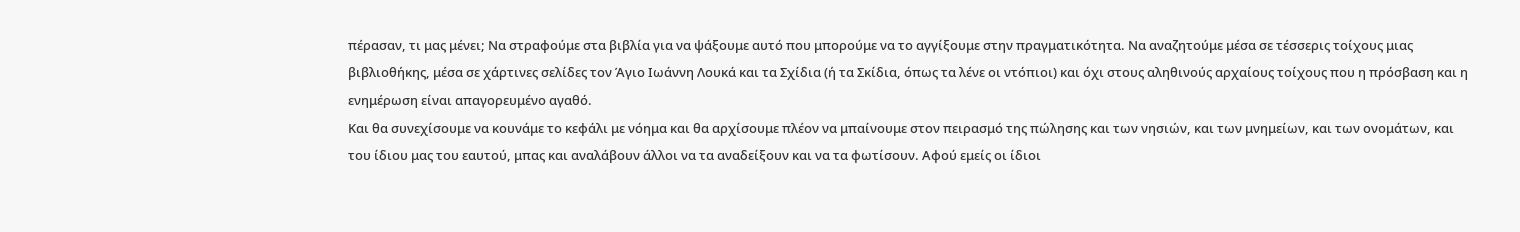πέρασαν, τι μας μένει; Να στραφούμε στα βιβλία για να ψάξουμε αυτό που μπορούμε να το αγγίξουμε στην πραγματικότητα. Να αναζητούμε μέσα σε τέσσερις τοίχους μιας βιβλιοθήκης, μέσα σε χάρτινες σελίδες τον Άγιο Ιωάννη Λουκά και τα Σχίδια (ή τα Σκίδια, όπως τα λένε οι ντόπιοι) και όχι στους αληθινούς αρχαίους τοίχους που η πρόσβαση και η ενημέρωση είναι απαγορευμένο αγαθό.
Και θα συνεχίσουμε να κουνάμε το κεφάλι με νόημα και θα αρχίσουμε πλέον να μπαίνουμε στον πειρασμό της πώλησης και των νησιών, και των μνημείων, και των ονομάτων, και του ίδιου μας του εαυτού, μπας και αναλάβουν άλλοι να τα αναδείξουν και να τα φωτίσουν. Αφού εμείς οι ίδιοι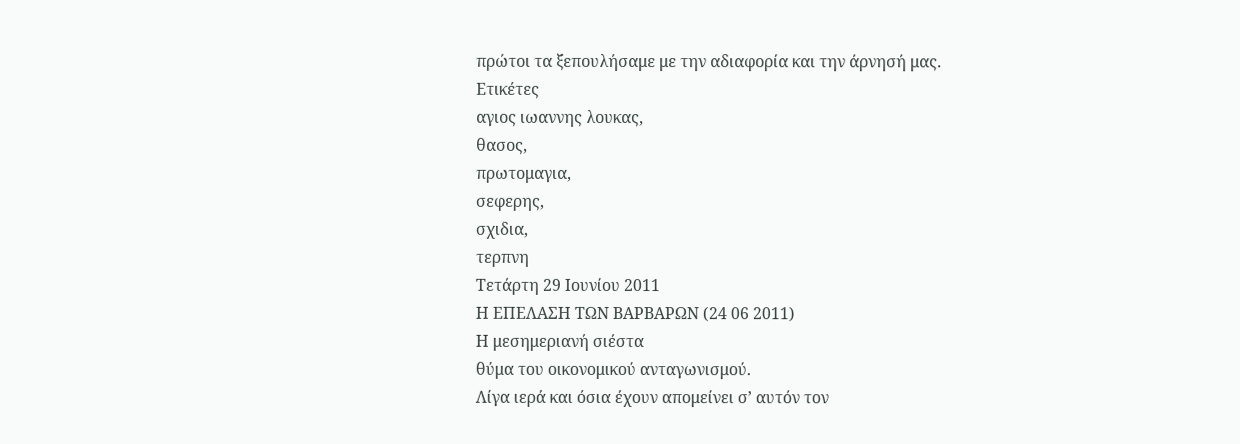πρώτοι τα ξεπουλήσαμε με την αδιαφορία και την άρνησή μας.
Ετικέτες
αγιος ιωαννης λουκας,
θασος,
πρωτομαγια,
σεφερης,
σχιδια,
τερπνη
Τετάρτη 29 Ιουνίου 2011
Η ΕΠΕΛΑΣΗ ΤΩΝ ΒΑΡΒΑΡΩΝ (24 06 2011)
Η μεσημεριανή σιέστα
θύμα του οικονομικού ανταγωνισμού.
Λίγα ιερά και όσια έχουν απομείνει σ’ αυτόν τον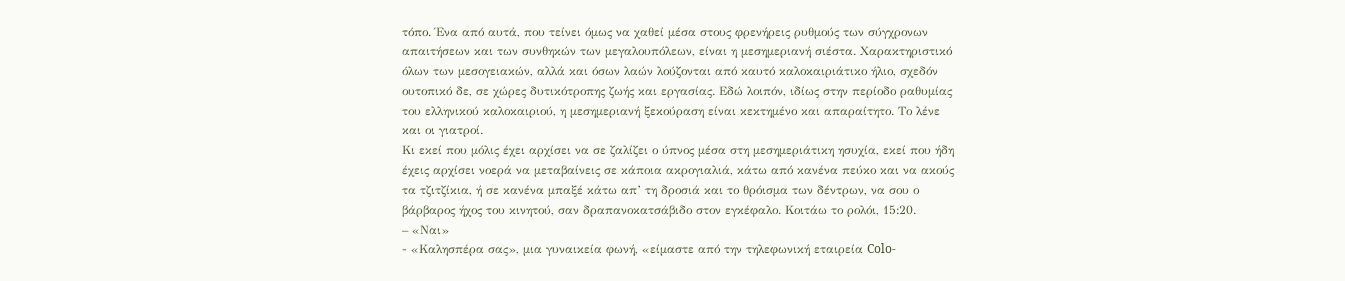τόπο. Ένα από αυτά, που τείνει όμως να χαθεί μέσα στους φρενήρεις ρυθμούς των σύγχρονων απαιτήσεων και των συνθηκών των μεγαλουπόλεων, είναι η μεσημεριανή σιέστα. Χαρακτηριστικό όλων των μεσογειακών, αλλά και όσων λαών λούζονται από καυτό καλοκαιριάτικο ήλιο, σχεδόν ουτοπικό δε, σε χώρες δυτικότροπης ζωής και εργασίας. Εδώ λοιπόν, ιδίως στην περίοδο ραθυμίας του ελληνικού καλοκαιριού, η μεσημεριανή ξεκούραση είναι κεκτημένο και απαραίτητο. Το λένε και οι γιατροί.
Κι εκεί που μόλις έχει αρχίσει να σε ζαλίζει ο ύπνος μέσα στη μεσημεριάτικη ησυχία, εκεί που ήδη έχεις αρχίσει νοερά να μεταβαίνεις σε κάποια ακρογιαλιά, κάτω από κανένα πεύκο και να ακούς τα τζιτζίκια, ή σε κανένα μπαξέ κάτω απ’ τη δροσιά και το θρόισμα των δέντρων, να σου ο βάρβαρος ήχος του κινητού, σαν δραπανοκατσάβιδο στον εγκέφαλο. Κοιτάω το ρολόι, 15:20.
– «Ναι»
- «Καλησπέρα σας», μια γυναικεία φωνή, «είμαστε από την τηλεφωνική εταιρεία Colo-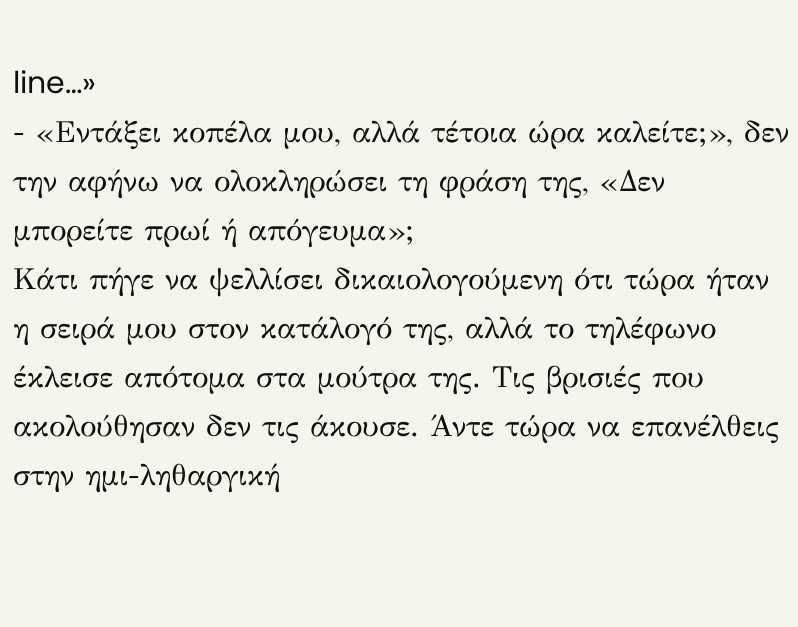line…»
- «Εντάξει κοπέλα μου, αλλά τέτοια ώρα καλείτε;», δεν την αφήνω να ολοκληρώσει τη φράση της, «Δεν μπορείτε πρωί ή απόγευμα»;
Κάτι πήγε να ψελλίσει δικαιολογούμενη ότι τώρα ήταν η σειρά μου στον κατάλογό της, αλλά το τηλέφωνο έκλεισε απότομα στα μούτρα της. Τις βρισιές που ακολούθησαν δεν τις άκουσε. Άντε τώρα να επανέλθεις στην ημι-ληθαργική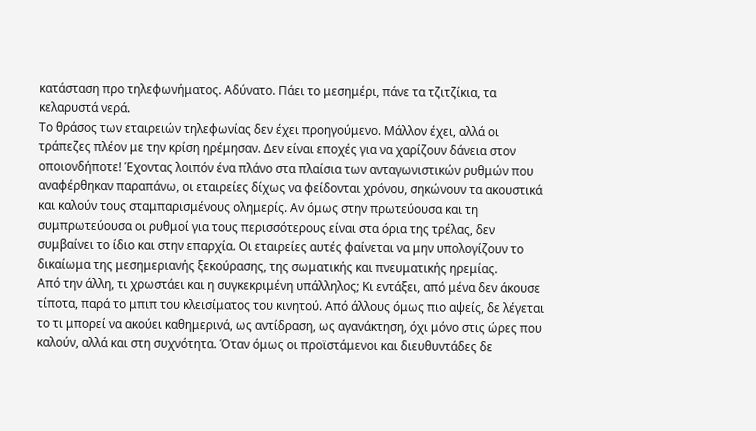κατάσταση προ τηλεφωνήματος. Αδύνατο. Πάει το μεσημέρι, πάνε τα τζιτζίκια, τα κελαρυστά νερά.
Το θράσος των εταιρειών τηλεφωνίας δεν έχει προηγούμενο. Μάλλον έχει, αλλά οι τράπεζες πλέον με την κρίση ηρέμησαν. Δεν είναι εποχές για να χαρίζουν δάνεια στον οποιονδήποτε! Έχοντας λοιπόν ένα πλάνο στα πλαίσια των ανταγωνιστικών ρυθμών που αναφέρθηκαν παραπάνω, οι εταιρείες δίχως να φείδονται χρόνου, σηκώνουν τα ακουστικά και καλούν τους σταμπαρισμένους ολημερίς. Αν όμως στην πρωτεύουσα και τη συμπρωτεύουσα οι ρυθμοί για τους περισσότερους είναι στα όρια της τρέλας, δεν συμβαίνει το ίδιο και στην επαρχία. Οι εταιρείες αυτές φαίνεται να μην υπολογίζουν το δικαίωμα της μεσημεριανής ξεκούρασης, της σωματικής και πνευματικής ηρεμίας.
Από την άλλη, τι χρωστάει και η συγκεκριμένη υπάλληλος; Κι εντάξει, από μένα δεν άκουσε τίποτα, παρά το μπιπ του κλεισίματος του κινητού. Από άλλους όμως πιο αψείς, δε λέγεται το τι μπορεί να ακούει καθημερινά, ως αντίδραση, ως αγανάκτηση, όχι μόνο στις ώρες που καλούν, αλλά και στη συχνότητα. Όταν όμως οι προϊστάμενοι και διευθυντάδες δε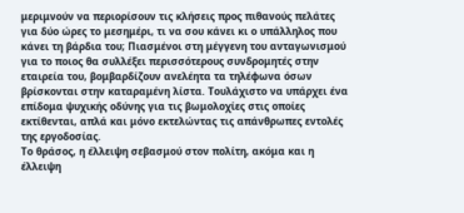μεριμνούν να περιορίσουν τις κλήσεις προς πιθανούς πελάτες για δύο ώρες το μεσημέρι, τι να σου κάνει κι ο υπάλληλος που κάνει τη βάρδια του; Πιασμένοι στη μέγγενη του ανταγωνισμού για το ποιος θα συλλέξει περισσότερους συνδρομητές στην εταιρεία του, βομβαρδίζουν ανελέητα τα τηλέφωνα όσων βρίσκονται στην καταραμένη λίστα. Τουλάχιστο να υπάρχει ένα επίδομα ψυχικής οδύνης για τις βωμολοχίες στις οποίες εκτίθενται, απλά και μόνο εκτελώντας τις απάνθρωπες εντολές της εργοδοσίας.
Το θράσος, η έλλειψη σεβασμού στον πολίτη, ακόμα και η έλλειψη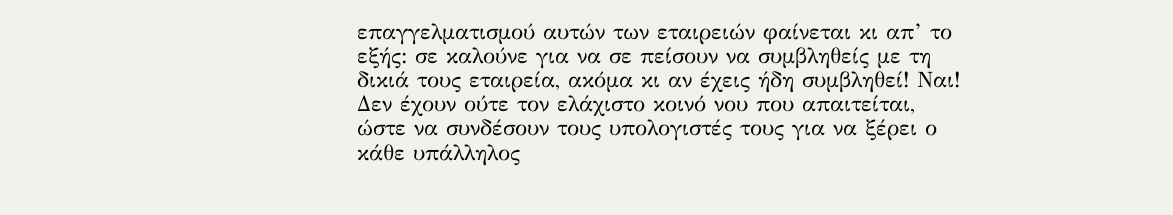επαγγελματισμού αυτών των εταιρειών φαίνεται κι απ’ το εξής: σε καλούνε για να σε πείσουν να συμβληθείς με τη δικιά τους εταιρεία, ακόμα κι αν έχεις ήδη συμβληθεί! Ναι! Δεν έχουν ούτε τον ελάχιστο κοινό νου που απαιτείται, ώστε να συνδέσουν τους υπολογιστές τους για να ξέρει ο κάθε υπάλληλος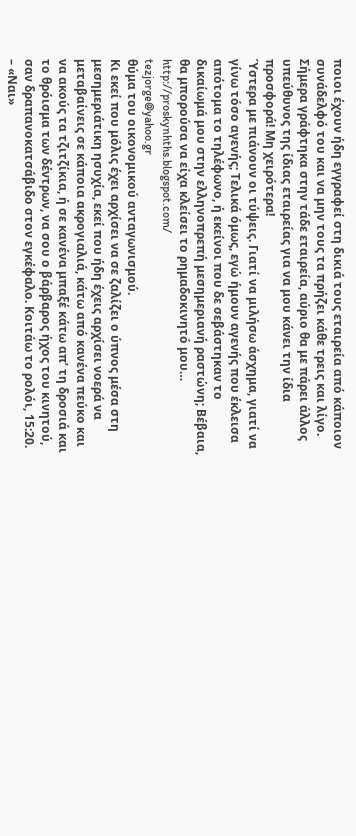ποιοι έχουν ήδη εγγραφεί στη δικιά τους εταιρεία από κάποιον συνάδελφό του και να μην τους τα πρήζει κάθε τρεις και λίγο. Σήμερα γράφτηκα στην τάδε εταιρεία, αύριο θα με πάρει άλλος υπεύθυνος της ίδιας εταιρείας για να μου κάνει την ίδια προσφορά! Μη χειρότερα!
Ύστερα με πιάνουν οι τύψεις. Γιατί να μιλήσω άσχημα, γιατί να γίνω τόσο αγενής; Τελικά όμως, εγώ ήμουν αγενής που έκλεισα απότομα το τηλέφωνο, ή εκείνοι που δε σεβάστηκαν το δικαίωμά μου στην ελληνοπρεπή μεσημεριανή ραστώνη; Βέβαια, θα μπορούσα να είχα κλείσει το ρημαδοκινητό μου…
http://proskynhths.blogspot.com/
tezjorge@yahoo.gr
θύμα του οικονομικού ανταγωνισμού.
Κι εκεί που μόλις έχει αρχίσει να σε ζαλίζει ο ύπνος μέσα στη μεσημεριάτικη ησυχία, εκεί που ήδη έχεις αρχίσει νοερά να μεταβαίνεις σε κάποια ακρογιαλιά, κάτω από κανένα πεύκο και να ακούς τα τζιτζίκια, ή σε κανένα μπαξέ κάτω απ’ τη δροσιά και το θρόισμα των δέντρων, να σου ο βάρβαρος ήχος του κινητού, σαν δραπανοκατσάβιδο στον εγκέφαλο. Κοιτάω το ρολόι, 15:20.
– «Ναι»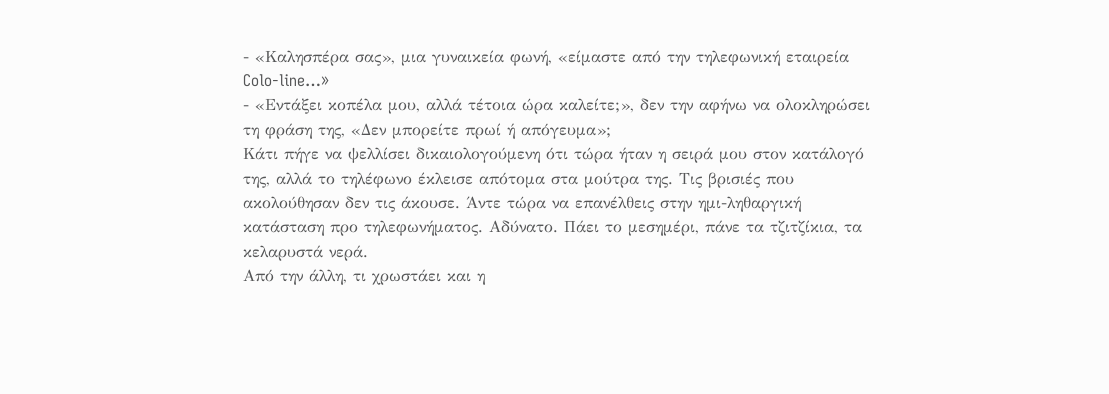- «Καλησπέρα σας», μια γυναικεία φωνή, «είμαστε από την τηλεφωνική εταιρεία Colo-line…»
- «Εντάξει κοπέλα μου, αλλά τέτοια ώρα καλείτε;», δεν την αφήνω να ολοκληρώσει τη φράση της, «Δεν μπορείτε πρωί ή απόγευμα»;
Κάτι πήγε να ψελλίσει δικαιολογούμενη ότι τώρα ήταν η σειρά μου στον κατάλογό της, αλλά το τηλέφωνο έκλεισε απότομα στα μούτρα της. Τις βρισιές που ακολούθησαν δεν τις άκουσε. Άντε τώρα να επανέλθεις στην ημι-ληθαργική κατάσταση προ τηλεφωνήματος. Αδύνατο. Πάει το μεσημέρι, πάνε τα τζιτζίκια, τα κελαρυστά νερά.
Από την άλλη, τι χρωστάει και η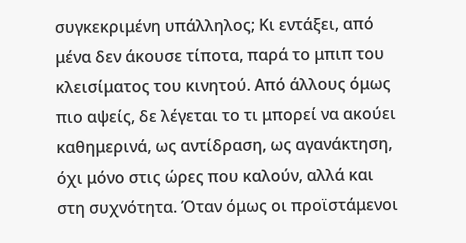συγκεκριμένη υπάλληλος; Κι εντάξει, από μένα δεν άκουσε τίποτα, παρά το μπιπ του κλεισίματος του κινητού. Από άλλους όμως πιο αψείς, δε λέγεται το τι μπορεί να ακούει καθημερινά, ως αντίδραση, ως αγανάκτηση, όχι μόνο στις ώρες που καλούν, αλλά και στη συχνότητα. Όταν όμως οι προϊστάμενοι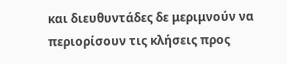και διευθυντάδες δε μεριμνούν να περιορίσουν τις κλήσεις προς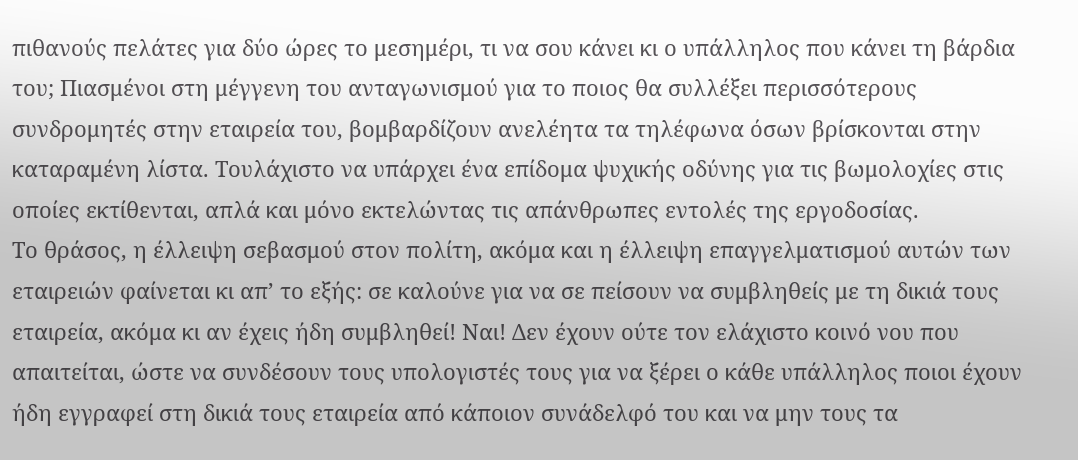πιθανούς πελάτες για δύο ώρες το μεσημέρι, τι να σου κάνει κι ο υπάλληλος που κάνει τη βάρδια του; Πιασμένοι στη μέγγενη του ανταγωνισμού για το ποιος θα συλλέξει περισσότερους συνδρομητές στην εταιρεία του, βομβαρδίζουν ανελέητα τα τηλέφωνα όσων βρίσκονται στην καταραμένη λίστα. Τουλάχιστο να υπάρχει ένα επίδομα ψυχικής οδύνης για τις βωμολοχίες στις οποίες εκτίθενται, απλά και μόνο εκτελώντας τις απάνθρωπες εντολές της εργοδοσίας.
Το θράσος, η έλλειψη σεβασμού στον πολίτη, ακόμα και η έλλειψη επαγγελματισμού αυτών των εταιρειών φαίνεται κι απ’ το εξής: σε καλούνε για να σε πείσουν να συμβληθείς με τη δικιά τους εταιρεία, ακόμα κι αν έχεις ήδη συμβληθεί! Ναι! Δεν έχουν ούτε τον ελάχιστο κοινό νου που απαιτείται, ώστε να συνδέσουν τους υπολογιστές τους για να ξέρει ο κάθε υπάλληλος ποιοι έχουν ήδη εγγραφεί στη δικιά τους εταιρεία από κάποιον συνάδελφό του και να μην τους τα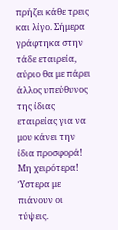πρήζει κάθε τρεις και λίγο. Σήμερα γράφτηκα στην τάδε εταιρεία, αύριο θα με πάρει άλλος υπεύθυνος της ίδιας εταιρείας για να μου κάνει την ίδια προσφορά! Μη χειρότερα!
Ύστερα με πιάνουν οι τύψεις.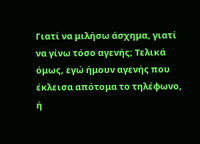Γιατί να μιλήσω άσχημα, γιατί να γίνω τόσο αγενής; Τελικά όμως, εγώ ήμουν αγενής που έκλεισα απότομα το τηλέφωνο, ή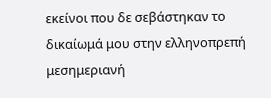εκείνοι που δε σεβάστηκαν το δικαίωμά μου στην ελληνοπρεπή μεσημεριανή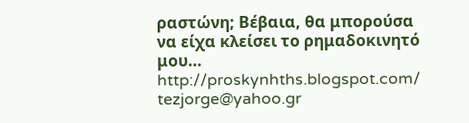ραστώνη; Βέβαια, θα μπορούσα να είχα κλείσει το ρημαδοκινητό μου…
http://proskynhths.blogspot.com/
tezjorge@yahoo.gr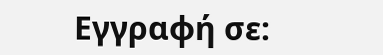Εγγραφή σε: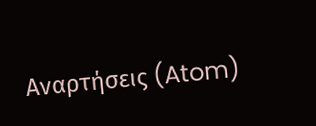Αναρτήσεις (Atom)